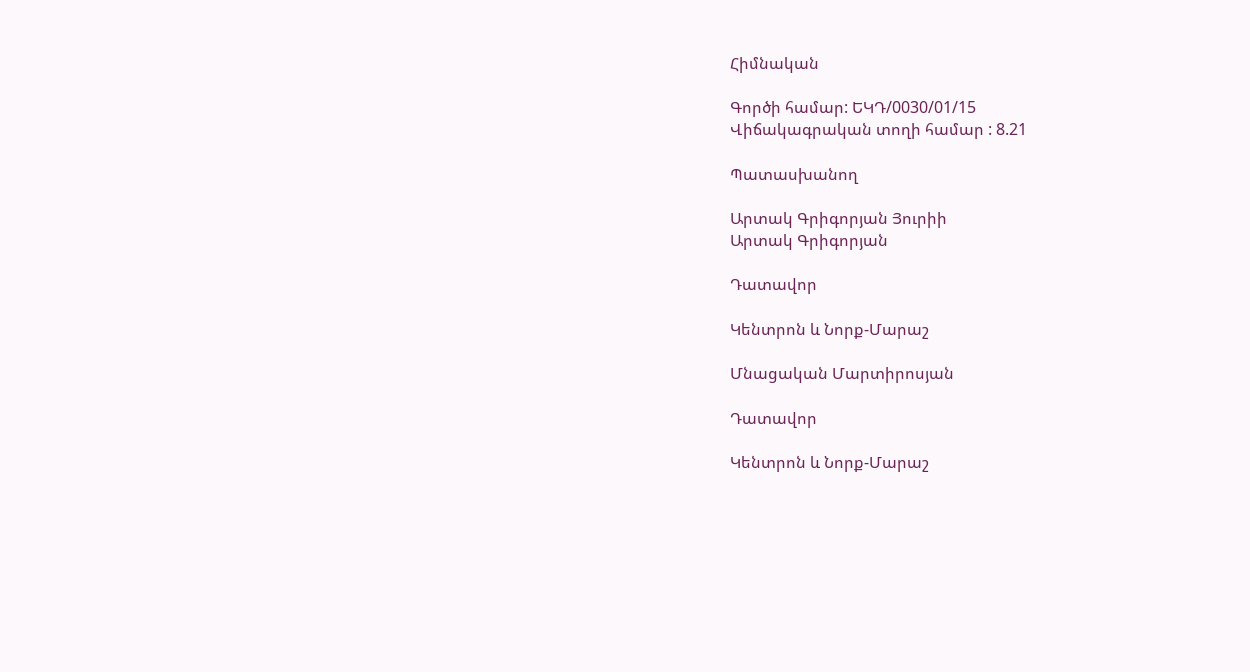Հիմնական

Գործի համար: ԵԿԴ/0030/01/15
Վիճակագրական տողի համար : 8.21

Պատասխանող

Արտակ Գրիգորյան Յուրիի
Արտակ Գրիգորյան

Դատավոր

Կենտրոն և Նորք-Մարաշ

Մնացական Մարտիրոսյան

Դատավոր

Կենտրոն և Նորք-Մարաշ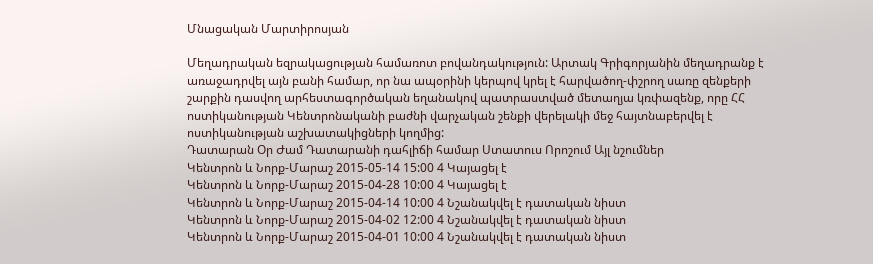Մնացական Մարտիրոսյան

Մեղադրական եզրակացության համառոտ բովանդակություն: Արտակ Գրիգորյանին մեղադրանք է առաջադրվել այն բանի համար, որ նա ապօրինի կերպով կրել է հարվածող-փշրող սառը զենքերի շարքին դասվող արհեստագործական եղանակով պատրաստված մետաղյա կռփազենք, որը ՀՀ ոստիկանության Կենտրոնականի բաժնի վարչական շենքի վերելակի մեջ հայտնաբերվել է ոստիկանության աշխատակիցների կողմից:
Դատարան Օր Ժամ Դատարանի դահլիճի համար Ստատուս Որոշում Այլ նշումներ
Կենտրոն և Նորք-Մարաշ 2015-05-14 15:00 4 Կայացել է
Կենտրոն և Նորք-Մարաշ 2015-04-28 10:00 4 Կայացել է
Կենտրոն և Նորք-Մարաշ 2015-04-14 10:00 4 Նշանակվել է դատական նիստ
Կենտրոն և Նորք-Մարաշ 2015-04-02 12:00 4 Նշանակվել է դատական նիստ
Կենտրոն և Նորք-Մարաշ 2015-04-01 10:00 4 Նշանակվել է դատական նիստ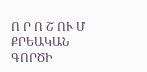Ո Ր Ո Շ ՈՒ Մ
ՔՐԵԱԿԱՆ ԳՈՐԾԻ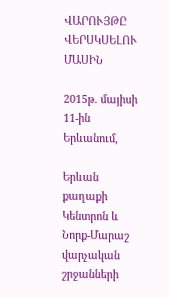ՎԱՐՈՒՅԹԸ ՎԵՐՍԿՍԵԼՈՒ ՄԱՍԻՆ

2015թ. մայիսի 11-ին Երևանում,

Երևան քաղաքի Կենտրոն և Նորք-Մարաշ վարչական շրջանների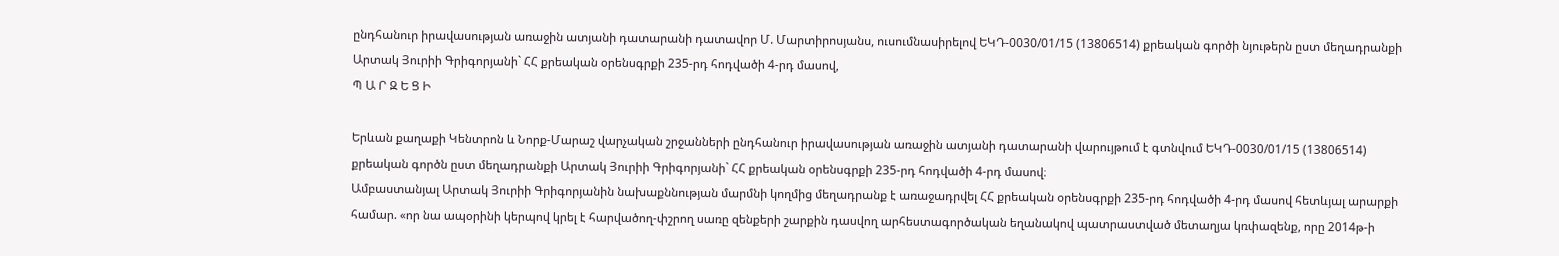ընդհանուր իրավասության առաջին ատյանի դատարանի դատավոր Մ. Մարտիրոսյանս, ուսումնասիրելով ԵԿԴ-0030/01/15 (13806514) քրեական գործի նյութերն ըստ մեղադրանքի Արտակ Յուրիի Գրիգորյանի` ՀՀ քրեական օրենսգրքի 235-րդ հոդվածի 4-րդ մասով,
Պ Ա Ր Զ Ե Ց Ի

Երևան քաղաքի Կենտրոն և Նորք-Մարաշ վարչական շրջանների ընդհանուր իրավասության առաջին ատյանի դատարանի վարույթում է գտնվում ԵԿԴ-0030/01/15 (13806514) քրեական գործն ըստ մեղադրանքի Արտակ Յուրիի Գրիգորյանի` ՀՀ քրեական օրենսգրքի 235-րդ հոդվածի 4-րդ մասով։
Ամբաստանյալ Արտակ Յուրիի Գրիգորյանին նախաքննության մարմնի կողմից մեղադրանք է առաջադրվել ՀՀ քրեական օրենսգրքի 235-րդ հոդվածի 4-րդ մասով հետևյալ արարքի համար. «որ նա ապօրինի կերպով կրել է հարվածող-փշրող սառը զենքերի շարքին դասվող արհեստագործական եղանակով պատրաստված մետաղյա կռփազենք, որը 2014թ-ի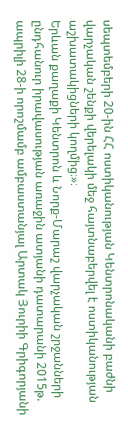սեպտեմբերի 20-ին ՀՀ ոստիկանության Կենտրոնականի բաժնի վարչական շենքի վերելակի մեջ հայտնաբերվել է ոստիկանության աշխատակիցների կողմից։»։
Երևան քաղաքի Կենտրոն և Նորք-Մարաշ վարչական շրջանների ընդհանուր իրավասության առաջին ատյանի դատարանի 2015թ. ապրիլի 28-ի որոշմամբ ամբաստանյալ Արտակ Յուրիի Գրիգորյանի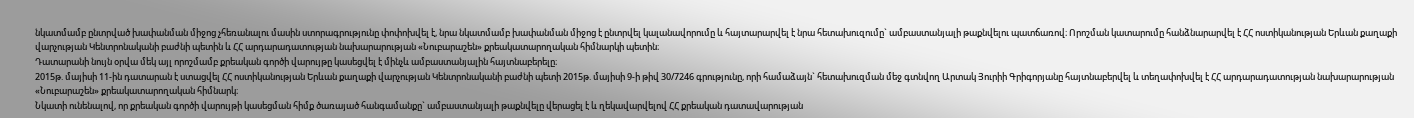նկատմամբ ընտրված խափանման միջոց չհեռանալու մասին ստորագրությունը փոփոխվել է, նրա նկատմամբ խափանման միջոց է ընտրվել կալանավորումը և հայտարարվել է նրա հետախուզումը` ամբաստանյալի թաքնվելու պատճառով։ Որոշման կատարումը հանձնարարվել է ՀՀ ոստիկանության Երևան քաղաքի վարչության Կենտրոնականի բաժնի պետին և ՀՀ արդարադատության նախարարության «Նուբարաշեն» քրեակատարողական հիմնարկի պետին։
Դատարանի նույն օրվա մեկ այլ որոշմամբ քրեական գործի վարույթը կասեցվել է մինչև ամբաստանյալին հայտնաբերելը։
2015թ. մայիսի 11-ին դատարան է ստացվել ՀՀ ոստիկանության Երևան քաղաքի վարչության Կենտրոնականի բաժնի պետի 2015թ. մայիսի 9-ի թիվ 30/7246 գրությունը, որի համաձայն` հետախուզման մեջ գտնվող Արտակ Յուրիի Գրիգորյանը հայտնաբերվել և տեղափոխվել է ՀՀ արդարադատության նախարարության «Նուբարաշեն» քրեակատարողական հիմնարկ։
Նկատի ունենալով, որ քրեական գործի վարույթի կասեցման հիմք ծառայած հանգամանքը` ամբաստանյալի թաքնվելը վերացել է և ղեկավարվելով ՀՀ քրեական դատավարության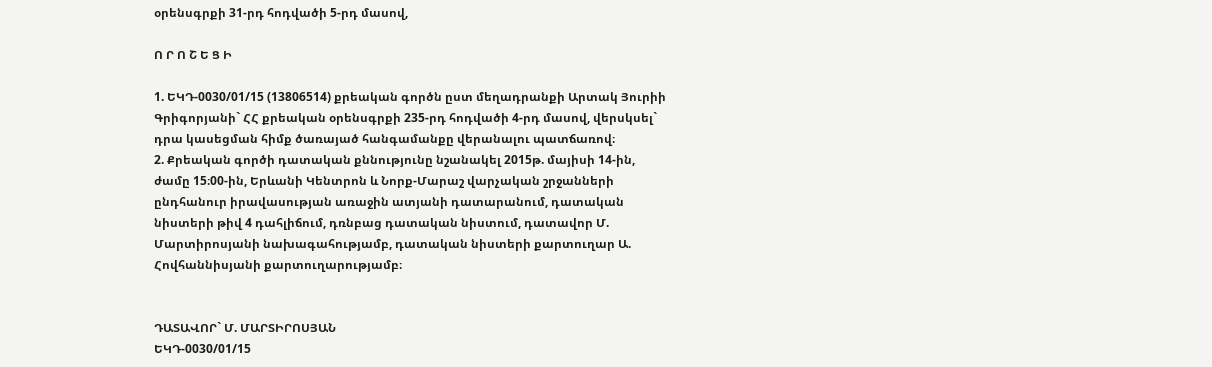օրենսգրքի 31-րդ հոդվածի 5-րդ մասով,

Ո Ր Ո Շ Ե Ց Ի

1. ԵԿԴ-0030/01/15 (13806514) քրեական գործն ըստ մեղադրանքի Արտակ Յուրիի Գրիգորյանի` ՀՀ քրեական օրենսգրքի 235-րդ հոդվածի 4-րդ մասով, վերսկսել` դրա կասեցման հիմք ծառայած հանգամանքը վերանալու պատճառով։
2. Քրեական գործի դատական քննությունը նշանակել 2015թ. մայիսի 14-ին, ժամը 15։00-ին, Երևանի Կենտրոն և Նորք-Մարաշ վարչական շրջանների ընդհանուր իրավասության առաջին ատյանի դատարանում, դատական նիստերի թիվ 4 դահլիճում, դռնբաց դատական նիստում, դատավոր Մ. Մարտիրոսյանի նախագահությամբ, դատական նիստերի քարտուղար Ա. Հովհաննիսյանի քարտուղարությամբ։


ԴԱՏԱՎՈՐ` Մ. ՄԱՐՏԻՐՈՍՅԱՆ
ԵԿԴ-0030/01/15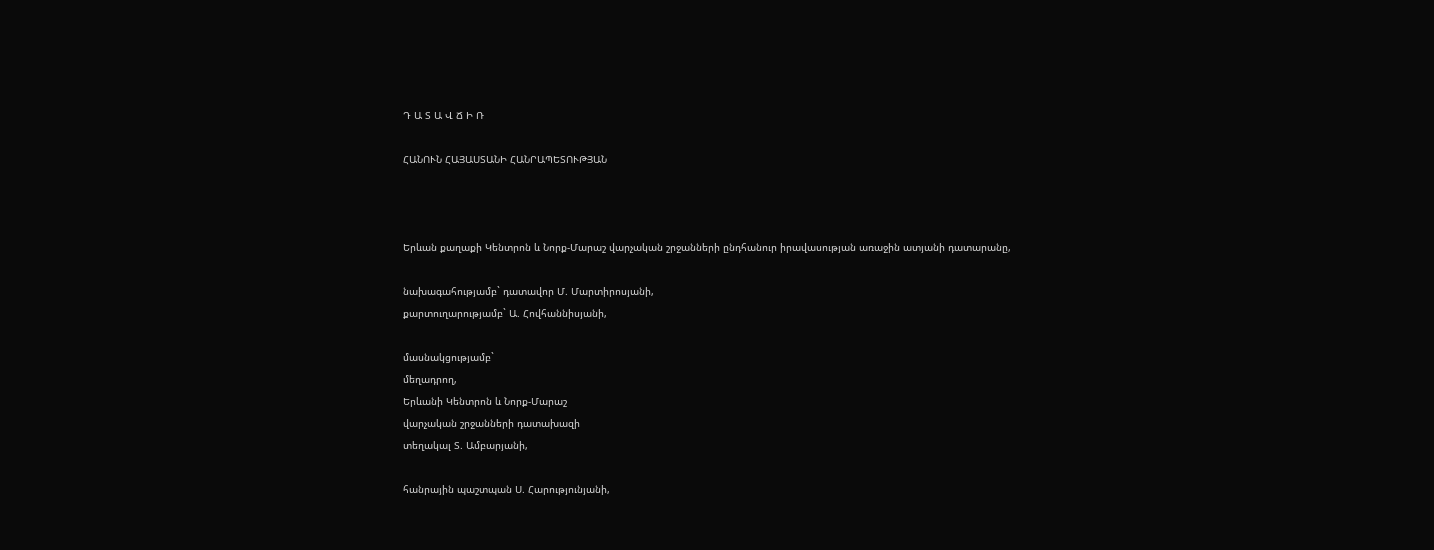Դ Ա Տ Ա Վ Ճ Ի Ռ

ՀԱՆՈՒՆ ՀԱՅԱՍՏԱՆԻ ՀԱՆՐԱՊԵՏՈՒԹՅԱՆ



Երևան քաղաքի Կենտրոն և Նորք-Մարաշ վարչական շրջանների ընդհանուր իրավասության առաջին ատյանի դատարանը,

նախագահությամբ` դատավոր Մ. Մարտիրոսյանի,
քարտուղարությամբ` Ա. Հովհաննիսյանի,

մասնակցությամբ`
մեղադրող,
Երևանի Կենտրոն և Նորք-Մարաշ
վարչական շրջանների դատախազի
տեղակալ Տ. Ամբարյանի,

հանրային պաշտպան Ս. Հարությունյանի,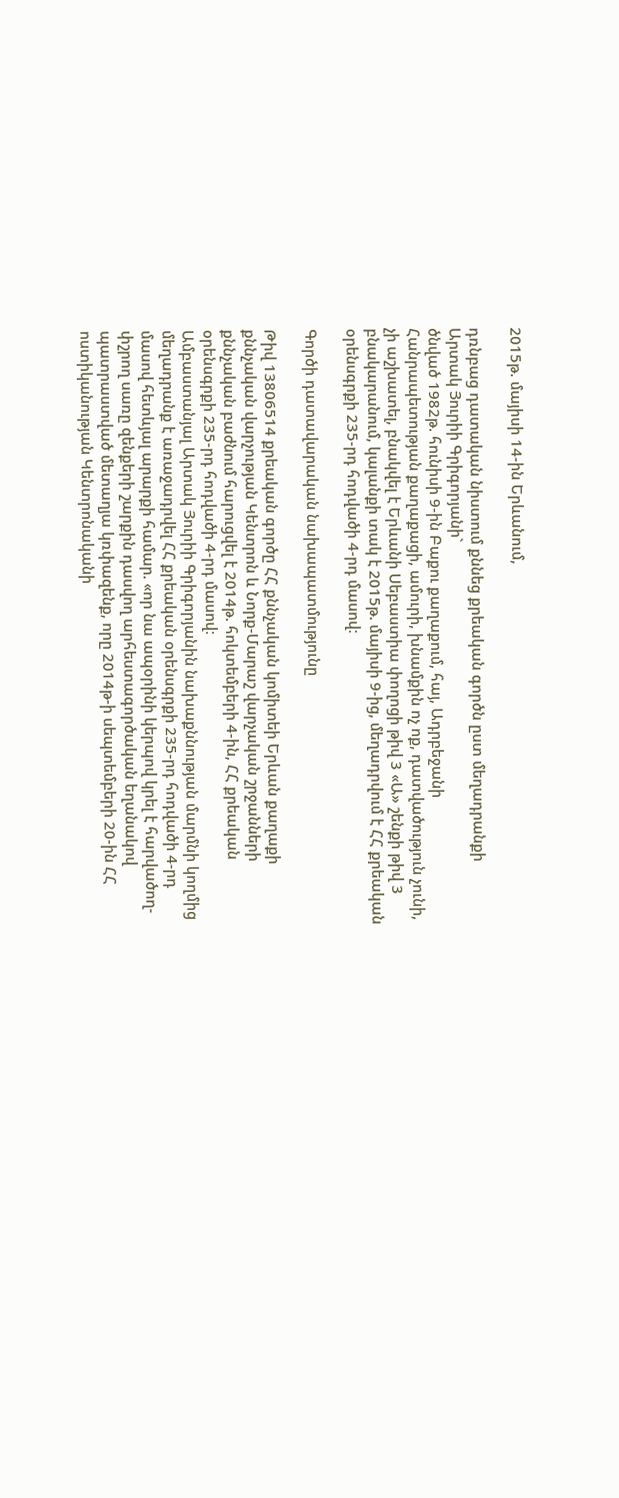2015թ. մայիսի 14-ին Երևանում,

դռնբաց դատական նիստում քննեց քրեական գործն ըստ մեղադրանքի
Արտակ Յուրիի Գրիգորյանի`
ծնված 1982թ. հունիսի 9-ին Բաքու քաղաքում, հայ, Ադրբեջանի Հանրապետության քաղաքացի, ամուրի, խնամքին ոչ ոք, դատվածություն չունի, չի աշխատել, բնակվել է Երևանի Սեբաստիա փողոցի թիվ 3 «Ա» շենքի թիվ 3 բնակարանում, կալանքի տակ է 2015թ. մայիսի 9-ից, մեղադրվում է ՀՀ քրեական օրենսգրքի 235-րդ հոդվածի 4-րդ մասով։

Գործի դատավարական նախապատմությունը

Թիվ 13806514 քրեական գործը ՀՀ քննչական կոմիտեի Երևան քաղաքի քննչական վարչության Կենտրոն և Նորք-Մարաշ վարչական շրջանների քննչական բաժնում հարուցվել է 2014թ. հոկտեմբերի 4-ին, ՀՀ քրեական օրենսգրքի 235-րդ հոդվածի 4-րդ մասով։
Ամբաստանյալ Արտակ Յուրիի Գրիգորյանին նախաքննության մարմնի կողմից մեղադրանք է առաջադրվել ՀՀ քրեական օրենսգրքի 235-րդ հոդվածի 4-րդ մասով հետևյալ արարքի համար. «որ նա ապօրինի կերպով կրել է հարվածող-փշրող սառը զենքերի շարքին դասվող արհեստագործական եղանակով պատրաստված մետաղյա կռփազենք, որը 2014թ-ի սեպտեմբերի 20-ին ՀՀ ոստիկանության Կենտրոնականի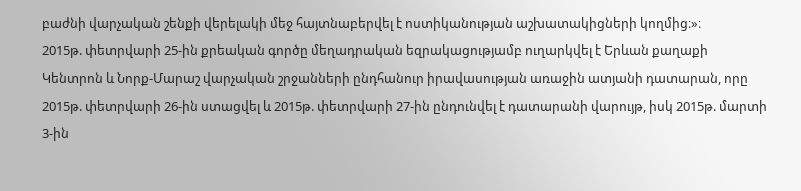բաժնի վարչական շենքի վերելակի մեջ հայտնաբերվել է ոստիկանության աշխատակիցների կողմից։»։
2015թ. փետրվարի 25-ին քրեական գործը մեղադրական եզրակացությամբ ուղարկվել է Երևան քաղաքի Կենտրոն և Նորք-Մարաշ վարչական շրջանների ընդհանուր իրավասության առաջին ատյանի դատարան, որը 2015թ. փետրվարի 26-ին ստացվել և 2015թ. փետրվարի 27-ին ընդունվել է դատարանի վարույթ, իսկ 2015թ. մարտի 3-ին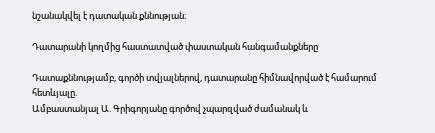նշանակվել է դատական քննության։

Դատարանի կողմից հաստատված փաստական հանգամանքները

Դատաքննությամբ, գործի տվյալներով, դատարանը հիմնավորված է համարում հետևյալը.
Ամբաստանյալ Ա. Գրիգորյանը գործով չպարզված ժամանակ և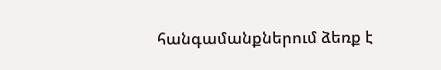հանգամանքներում ձեռք է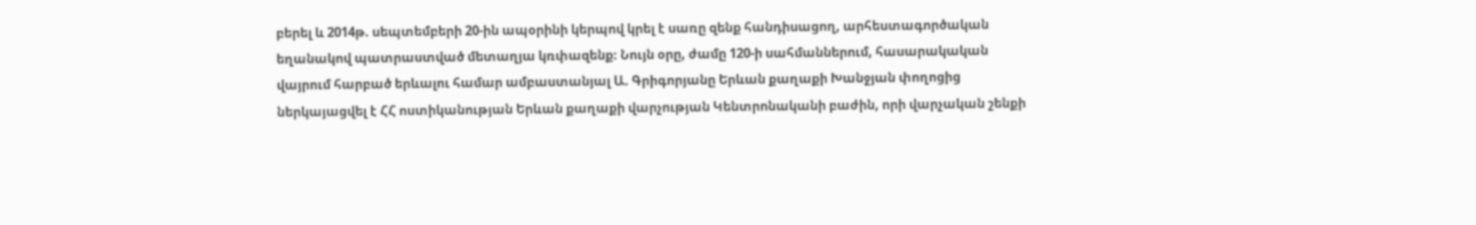բերել և 2014թ. սեպտեմբերի 20-ին ապօրինի կերպով կրել է սառը զենք հանդիսացող, արհեստագործական եղանակով պատրաստված մետաղյա կռփազենք։ Նույն օրը, ժամը 120-ի սահմաններում, հասարակական վայրում հարբած երևալու համար ամբաստանյալ Ա. Գրիգորյանը Երևան քաղաքի Խանջյան փողոցից ներկայացվել է ՀՀ ոստիկանության Երևան քաղաքի վարչության Կենտրոնականի բաժին, որի վարչական շենքի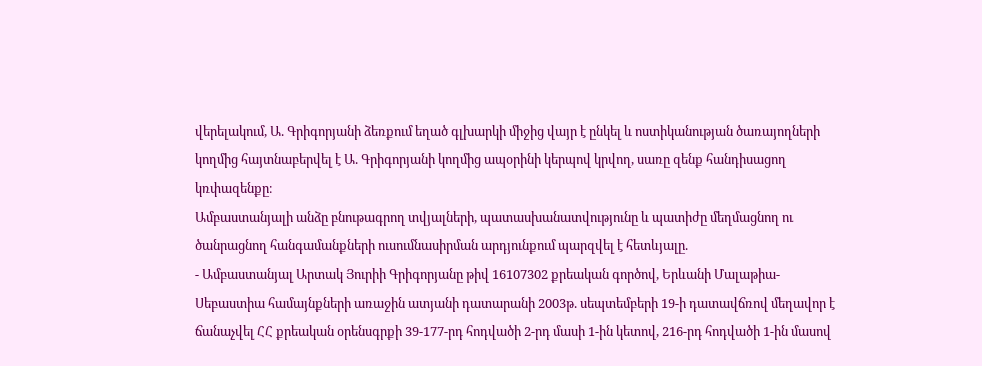վերելակում, Ա. Գրիգորյանի ձեռքում եղած գլխարկի միջից վայր է ընկել և ոստիկանության ծառայողների կողմից հայտնաբերվել է Ա. Գրիգորյանի կողմից ապօրինի կերպով կրվող, սառը զենք հանդիսացող կռփազենքը։
Ամբաստանյալի անձը բնութագրող տվյալների, պատասխանատվությունը և պատիժը մեղմացնող ու ծանրացնող հանգամանքների ուսումնասիրման արդյունքում պարզվել է հետևյալը.
- Ամբաստանյալ Արտակ Յուրիի Գրիգորյանը թիվ 16107302 քրեական գործով, Երևանի Մալաթիա-Սեբաստիա համայնքների առաջին ատյանի դատարանի 2003թ. սեպտեմբերի 19-ի դատավճռով մեղավոր է ճանաչվել ՀՀ քրեական օրենսգրքի 39-177-րդ հոդվածի 2-րդ մասի 1-ին կետով, 216-րդ հոդվածի 1-ին մասով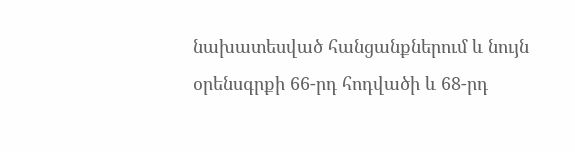նախատեսված հանցանքներում և նույն օրենսգրքի 66-րդ հոդվածի և 68-րդ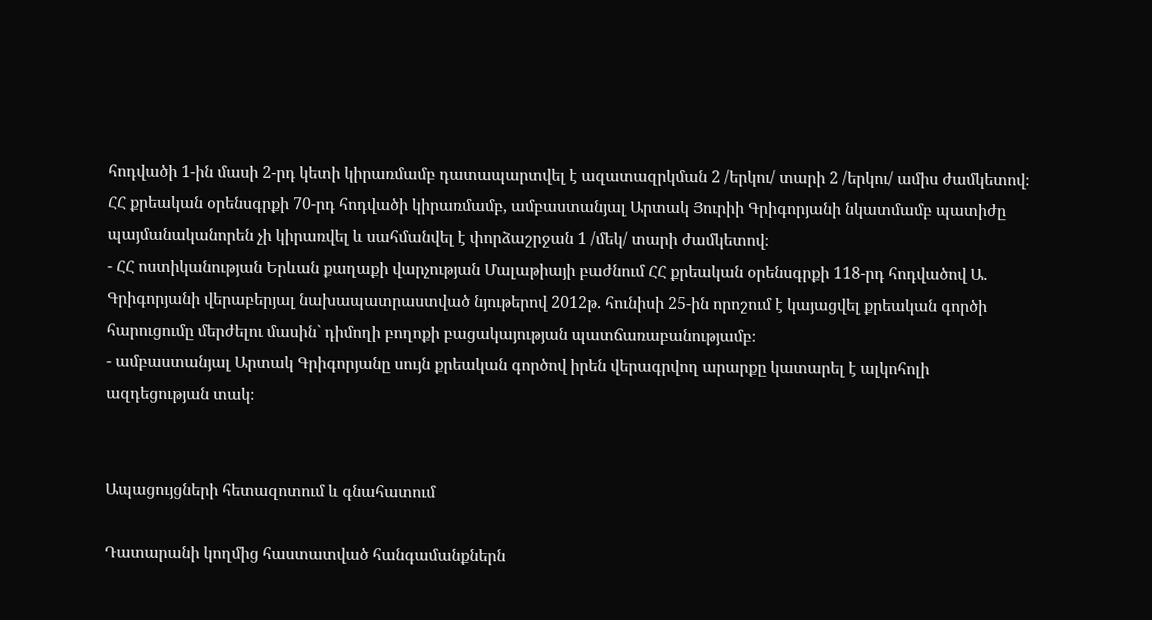հոդվածի 1-ին մասի 2-րդ կետի կիրառմամբ դատապարտվել է ազատազրկման 2 /երկու/ տարի 2 /երկու/ ամիս ժամկետով։ ՀՀ քրեական օրենսգրքի 70-րդ հոդվածի կիրառմամբ, ամբաստանյալ Արտակ Յուրիի Գրիգորյանի նկատմամբ պատիժը պայմանականորեն չի կիրառվել և սահմանվել է փորձաշրջան 1 /մեկ/ տարի ժամկետով։
- ՀՀ ոստիկանության Երևան քաղաքի վարչության Մալաթիայի բաժնում ՀՀ քրեական օրենսգրքի 118-րդ հոդվածով Ա. Գրիգորյանի վերաբերյալ նախապատրաստված նյութերով 2012թ. հունիսի 25-ին որոշում է կայացվել քրեական գործի հարուցումը մերժելու մասին` դիմողի բողոքի բացակայության պատճառաբանությամբ։
- ամբաստանյալ Արտակ Գրիգորյանը սույն քրեական գործով իրեն վերագրվող արարքը կատարել է ալկոհոլի ազդեցության տակ։


Ապացույցների հետազոտում և գնահատում

Դատարանի կողմից հաստատված հանգամանքներն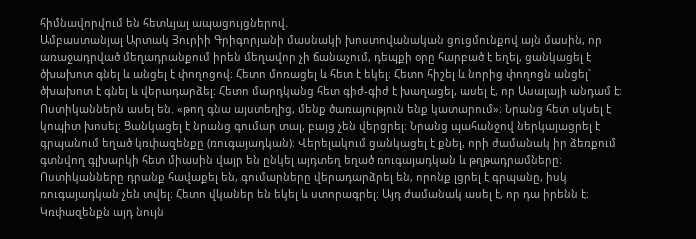հիմնավորվում են հետևյալ ապացույցներով.
Ամբաստանյալ Արտակ Յուրիի Գրիգորյանի մասնակի խոստովանական ցուցմունքով այն մասին, որ առաջադրված մեղադրանքում իրեն մեղավոր չի ճանաչում, դեպքի օրը հարբած է եղել, ցանկացել է ծխախոտ գնել և անցել է փողոցով։ Հետո մոռացել և հետ է եկել։ Հետո հիշել և նորից փողոցն անցել` ծխախոտ է գնել և վերադարձել։ Հետո մարդկանց հետ գիժ-գիժ է խաղացել, ասել է, որ Ասալայի անդամ է։ Ոստիկաններն ասել են. «թող գնա այստեղից, մենք ծառայություն ենք կատարում»։ Նրանց հետ սկսել է կոպիտ խոսել։ Ցանկացել է նրանց գումար տալ, բայց չեն վերցրել։ Նրանց պահանջով ներկայացրել է գրպանում եղած կռփազենքը (ռուգայադկան)։ Վերելակում ցանկացել է քնել, որի ժամանակ իր ձեռքում գտնվող գլխարկի հետ միասին վայր են ընկել այդտեղ եղած ռուգայադկան և թղթադրամները։ Ոստիկանները դրանք հավաքել են, գումարները վերադարձրել են, որոնք լցրել է գրպանը, իսկ ռուգայադկան չեն տվել։ Հետո վկաներ են եկել և ստորագրել։ Այդ ժամանակ ասել է, որ դա իրենն է։
Կռփազենքն այդ նույն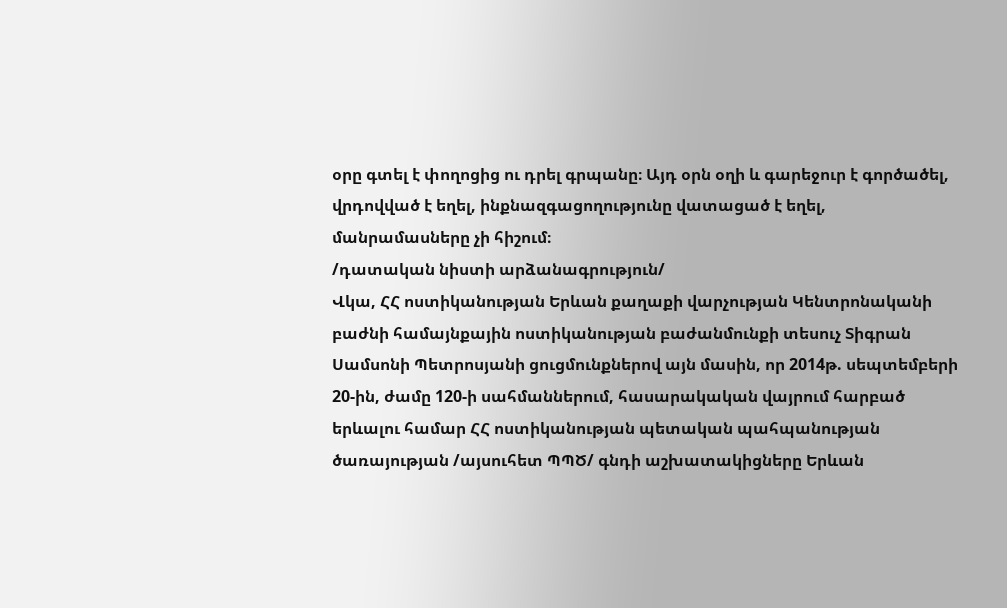օրը գտել է փողոցից ու դրել գրպանը։ Այդ օրն օղի և գարեջուր է գործածել, վրդովված է եղել, ինքնազգացողությունը վատացած է եղել, մանրամասները չի հիշում։
/դատական նիստի արձանագրություն/
Վկա, ՀՀ ոստիկանության Երևան քաղաքի վարչության Կենտրոնականի բաժնի համայնքային ոստիկանության բաժանմունքի տեսուչ Տիգրան Սամսոնի Պետրոսյանի ցուցմունքներով այն մասին, որ 2014թ. սեպտեմբերի 20-ին, ժամը 120-ի սահմաններում, հասարակական վայրում հարբած երևալու համար ՀՀ ոստիկանության պետական պահպանության ծառայության /այսուհետ ՊՊԾ/ գնդի աշխատակիցները Երևան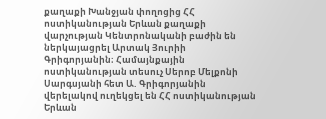քաղաքի Խանջյան փողոցից ՀՀ ոստիկանության Երևան քաղաքի վարչության Կենտրոնականի բաժին են ներկայացրել Արտակ Յուրիի Գրիգորյանին։ Համայնքային ոստիկանության տեսուչ Սերոբ Մելքոնի Սարգսյանի հետ Ա. Գրիգորյանին վերելակով ուղեկցել են ՀՀ ոստիկանության Երևան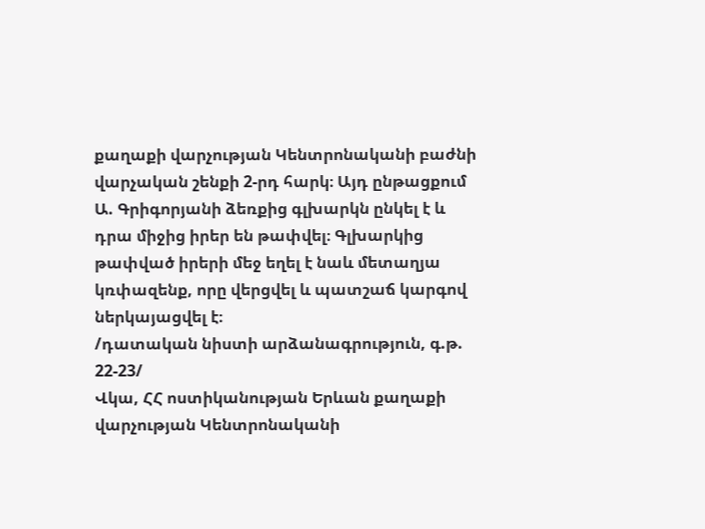քաղաքի վարչության Կենտրոնականի բաժնի վարչական շենքի 2-րդ հարկ։ Այդ ընթացքում Ա. Գրիգորյանի ձեռքից գլխարկն ընկել է և դրա միջից իրեր են թափվել։ Գլխարկից թափված իրերի մեջ եղել է նաև մետաղյա կռփազենք, որը վերցվել և պատշաճ կարգով ներկայացվել է։
/դատական նիստի արձանագրություն, գ.թ. 22-23/
Վկա, ՀՀ ոստիկանության Երևան քաղաքի վարչության Կենտրոնականի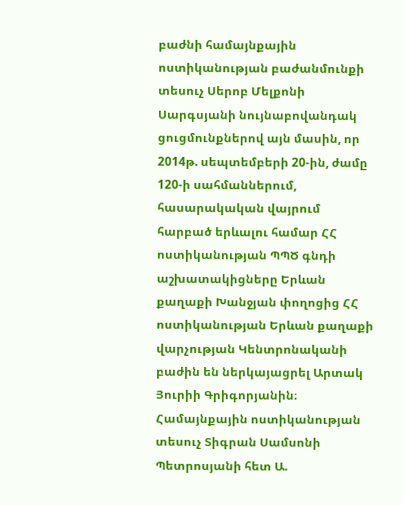բաժնի համայնքային ոստիկանության բաժանմունքի տեսուչ Սերոբ Մելքոնի Սարգսյանի նույնաբովանդակ ցուցմունքներով այն մասին, որ 2014թ. սեպտեմբերի 20-ին, ժամը 120-ի սահմաններում, հասարակական վայրում հարբած երևալու համար ՀՀ ոստիկանության ՊՊԾ գնդի աշխատակիցները Երևան քաղաքի Խանջյան փողոցից ՀՀ ոստիկանության Երևան քաղաքի վարչության Կենտրոնականի բաժին են ներկայացրել Արտակ Յուրիի Գրիգորյանին։ Համայնքային ոստիկանության տեսուչ Տիգրան Սամսոնի Պետրոսյանի հետ Ա.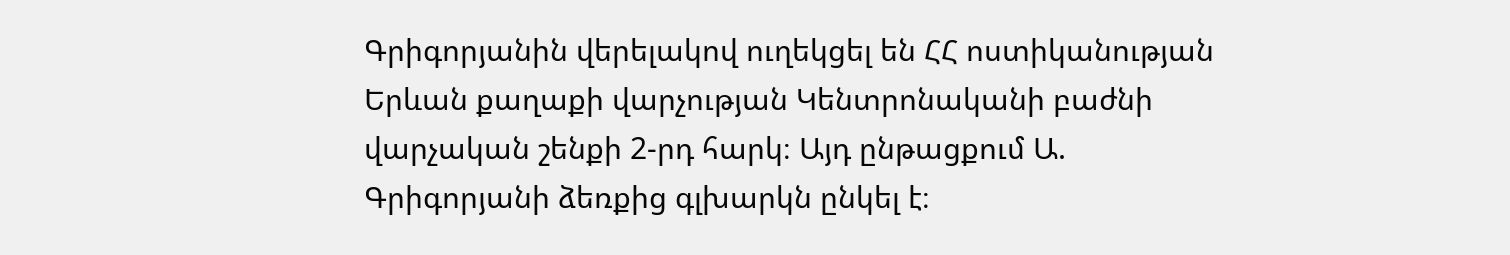Գրիգորյանին վերելակով ուղեկցել են ՀՀ ոստիկանության Երևան քաղաքի վարչության Կենտրոնականի բաժնի վարչական շենքի 2-րդ հարկ։ Այդ ընթացքում Ա. Գրիգորյանի ձեռքից գլխարկն ընկել է։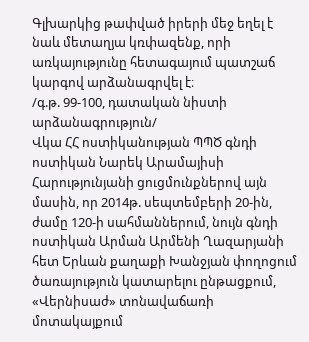Գլխարկից թափված իրերի մեջ եղել է նաև մետաղյա կռփազենք, որի առկայությունը հետագայում պատշաճ կարգով արձանագրվել է։
/գ.թ. 99-100, դատական նիստի արձանագրություն/
Վկա ՀՀ ոստիկանության ՊՊԾ գնդի ոստիկան Նարեկ Արամայիսի Հարությունյանի ցուցմունքներով այն մասին, որ 2014թ. սեպտեմբերի 20-ին, ժամը 120-ի սահմաններում, նույն գնդի ոստիկան Արման Արմենի Ղազարյանի հետ Երևան քաղաքի Խանջյան փողոցում ծառայություն կատարելու ընթացքում, «Վերնիսաժ» տոնավաճառի մոտակայքում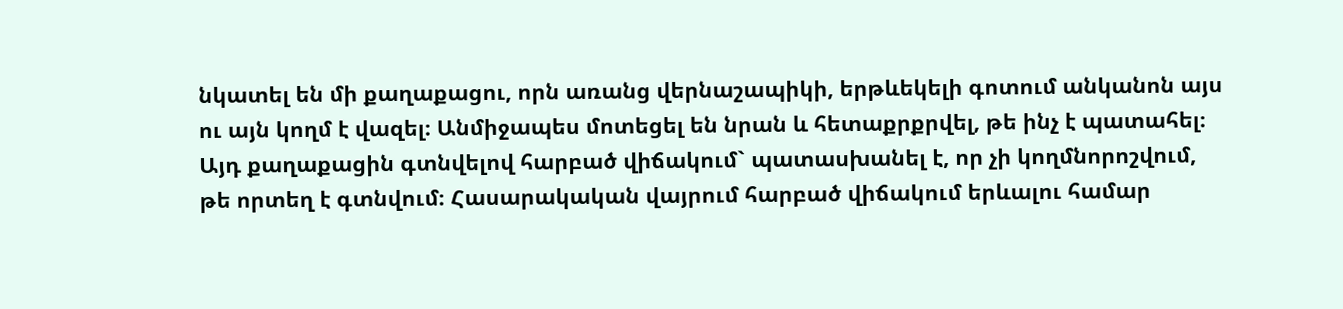նկատել են մի քաղաքացու, որն առանց վերնաշապիկի, երթևեկելի գոտում անկանոն այս ու այն կողմ է վազել։ Անմիջապես մոտեցել են նրան և հետաքրքրվել, թե ինչ է պատահել։ Այդ քաղաքացին գտնվելով հարբած վիճակում` պատասխանել է, որ չի կողմնորոշվում, թե որտեղ է գտնվում։ Հասարակական վայրում հարբած վիճակում երևալու համար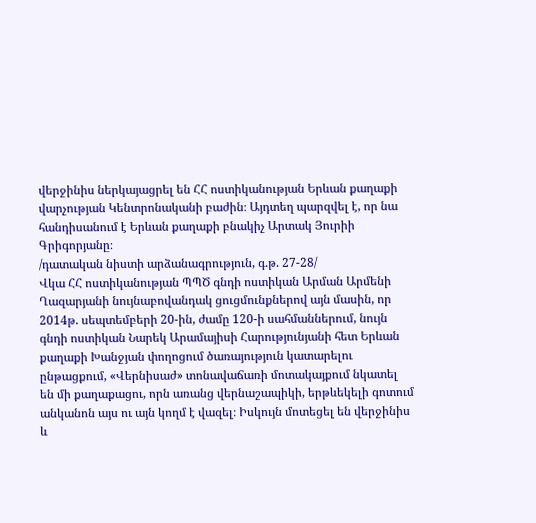վերջինիս ներկայացրել են ՀՀ ոստիկանության Երևան քաղաքի վարչության Կենտրոնականի բաժին։ Այդտեղ պարզվել է, որ նա հանդիսանում է Երևան քաղաքի բնակիչ Արտակ Յուրիի Գրիգորյանը։
/դատական նիստի արձանագրություն, գ.թ. 27-28/
Վկա ՀՀ ոստիկանության ՊՊԾ գնդի ոստիկան Արման Արմենի Ղազարյանի նույնաբովանդակ ցուցմունքներով այն մասին, որ 2014թ. սեպտեմբերի 20-ին, ժամը 120-ի սահմաններում, նույն գնդի ոստիկան Նարեկ Արամայիսի Հարությունյանի հետ Երևան քաղաքի Խանջյան փողոցում ծառայություն կատարելու ընթացքում, «Վերնիսաժ» տոնավաճառի մոտակայքում նկատել են մի քաղաքացու, որն առանց վերնաշապիկի, երթևեկելի գոտում անկանոն այս ու այն կողմ է վազել։ Իսկույն մոտեցել են վերջինիս և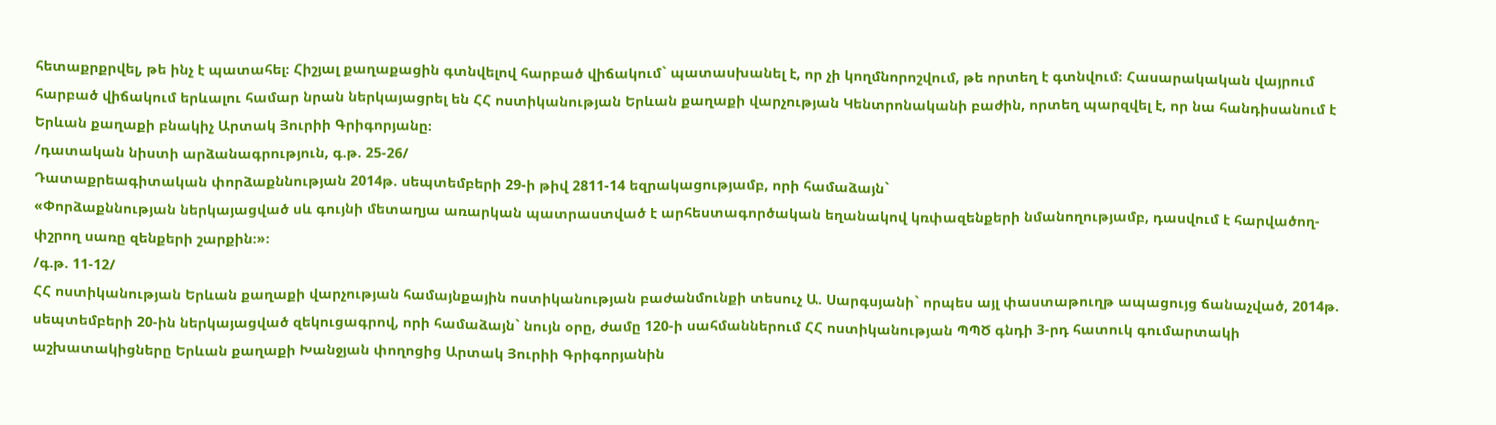հետաքրքրվել, թե ինչ է պատահել։ Հիշյալ քաղաքացին գտնվելով հարբած վիճակում` պատասխանել է, որ չի կողմնորոշվում, թե որտեղ է գտնվում։ Հասարակական վայրում հարբած վիճակում երևալու համար նրան ներկայացրել են ՀՀ ոստիկանության Երևան քաղաքի վարչության Կենտրոնականի բաժին, որտեղ պարզվել է, որ նա հանդիսանում է Երևան քաղաքի բնակիչ Արտակ Յուրիի Գրիգորյանը։
/դատական նիստի արձանագրություն, գ.թ. 25-26/
Դատաքրեագիտական փորձաքննության 2014թ. սեպտեմբերի 29-ի թիվ 2811-14 եզրակացությամբ, որի համաձայն`
«Փորձաքննության ներկայացված սև գույնի մետաղյա առարկան պատրաստված է արհեստագործական եղանակով կռփազենքերի նմանողությամբ, դասվում է հարվածող-փշրող սառը զենքերի շարքին։»։
/գ.թ. 11-12/
ՀՀ ոստիկանության Երևան քաղաքի վարչության համայնքային ոստիկանության բաժանմունքի տեսուչ Ա. Սարգսյանի` որպես այլ փաստաթուղթ ապացույց ճանաչված, 2014թ. սեպտեմբերի 20-ին ներկայացված զեկուցագրով, որի համաձայն` նույն օրը, ժամը 120-ի սահմաններում ՀՀ ոստիկանության ՊՊԾ գնդի 3-րդ հատուկ գումարտակի աշխատակիցները Երևան քաղաքի Խանջյան փողոցից Արտակ Յուրիի Գրիգորյանին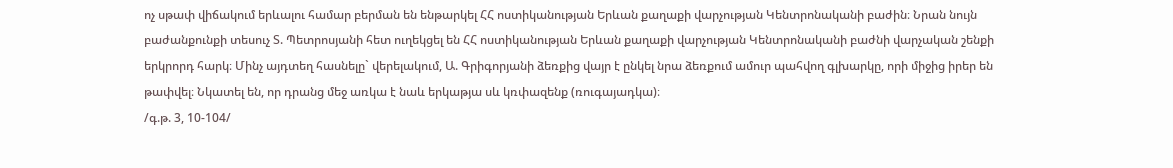ոչ սթափ վիճակում երևալու համար բերման են ենթարկել ՀՀ ոստիկանության Երևան քաղաքի վարչության Կենտրոնականի բաժին։ Նրան նույն բաժանքունքի տեսուչ Տ. Պետրոսյանի հետ ուղեկցել են ՀՀ ոստիկանության Երևան քաղաքի վարչության Կենտրոնականի բաժնի վարչական շենքի երկրորդ հարկ։ Մինչ այդտեղ հասնելը` վերելակում, Ա. Գրիգորյանի ձեռքից վայր է ընկել նրա ձեռքում ամուր պահվող գլխարկը, որի միջից իրեր են թափվել։ Նկատել են, որ դրանց մեջ առկա է նաև երկաթյա սև կռփազենք (ռուգայադկա)։
/գ.թ. 3, 10-104/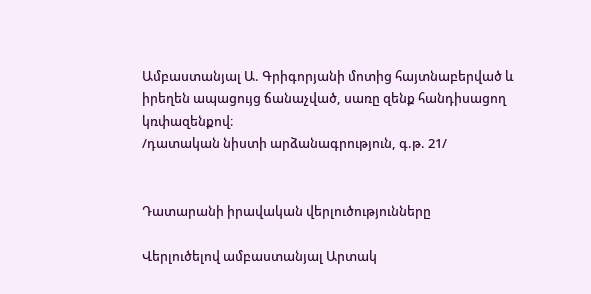Ամբաստանյալ Ա. Գրիգորյանի մոտից հայտնաբերված և իրեղեն ապացույց ճանաչված, սառը զենք հանդիսացող կռփազենքով։
/դատական նիստի արձանագրություն, գ.թ. 21/


Դատարանի իրավական վերլուծությունները

Վերլուծելով ամբաստանյալ Արտակ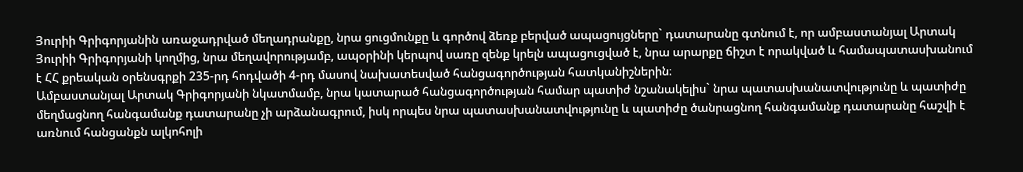Յուրիի Գրիգորյանին առաջադրված մեղադրանքը, նրա ցուցմունքը և գործով ձեռք բերված ապացույցները` դատարանը գտնում է, որ ամբաստանյալ Արտակ Յուրիի Գրիգորյանի կողմից, նրա մեղավորությամբ, ապօրինի կերպով սառը զենք կրելն ապացուցված է, նրա արարքը ճիշտ է որակված և համապատասխանում է ՀՀ քրեական օրենսգրքի 235-րդ հոդվածի 4-րդ մասով նախատեսված հանցագործության հատկանիշներին։
Ամբաստանյալ Արտակ Գրիգորյանի նկատմամբ, նրա կատարած հանցագործության համար պատիժ նշանակելիս` նրա պատասխանատվությունը և պատիժը մեղմացնող հանգամանք դատարանը չի արձանագրում, իսկ որպես նրա պատասխանատվությունը և պատիժը ծանրացնող հանգամանք դատարանը հաշվի է առնում հանցանքն ալկոհոլի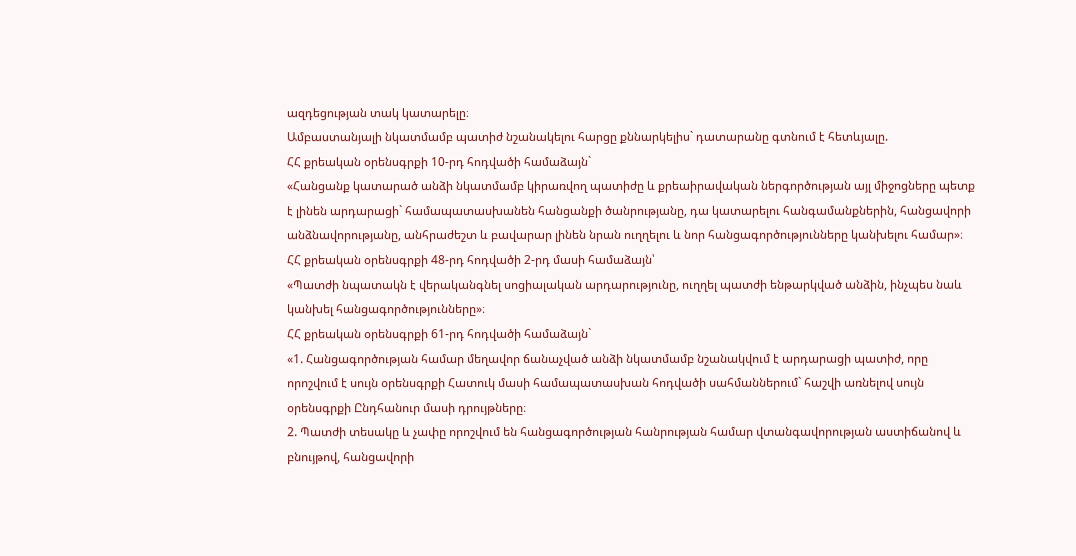ազդեցության տակ կատարելը։
Ամբաստանյալի նկատմամբ պատիժ նշանակելու հարցը քննարկելիս` դատարանը գտնում է հետևյալը.
ՀՀ քրեական օրենսգրքի 10-րդ հոդվածի համաձայն`
«Հանցանք կատարած անձի նկատմամբ կիրառվող պատիժը և քրեաիրավական ներգործության այլ միջոցները պետք է լինեն արդարացի` համապատասխանեն հանցանքի ծանրությանը, դա կատարելու հանգամանքներին, հանցավորի անձնավորությանը, անհրաժեշտ և բավարար լինեն նրան ուղղելու և նոր հանցագործությունները կանխելու համար»։
ՀՀ քրեական օրենսգրքի 48-րդ հոդվածի 2-րդ մասի համաձայն՝
«Պատժի նպատակն է վերականգնել սոցիալական արդարությունը, ուղղել պատժի ենթարկված անձին, ինչպես նաև կանխել հանցագործությունները»։
ՀՀ քրեական օրենսգրքի 61-րդ հոդվածի համաձայն`
«1. Հանցագործության համար մեղավոր ճանաչված անձի նկատմամբ նշանակվում է արդարացի պատիժ, որը որոշվում է սույն օրենսգրքի Հատուկ մասի համապատասխան հոդվածի սահմաններում` հաշվի առնելով սույն օրենսգրքի Ընդհանուր մասի դրույթները։
2. Պատժի տեսակը և չափը որոշվում են հանցագործության հանրության համար վտանգավորության աստիճանով և բնույթով, հանցավորի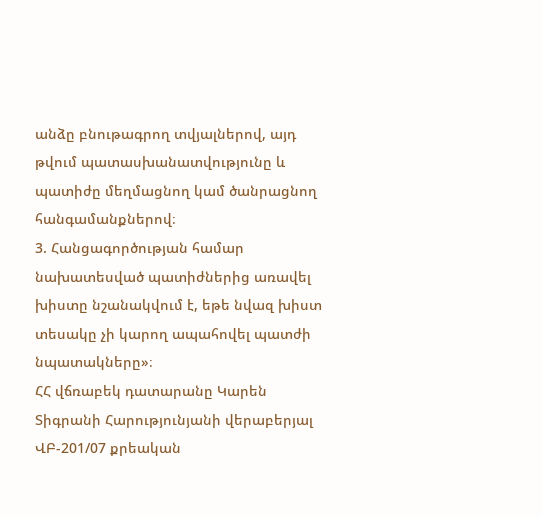անձը բնութագրող տվյալներով, այդ թվում պատասխանատվությունը և պատիժը մեղմացնող կամ ծանրացնող հանգամանքներով։
3. Հանցագործության համար նախատեսված պատիժներից առավել խիստը նշանակվում է, եթե նվազ խիստ տեսակը չի կարող ապահովել պատժի նպատակները»։
ՀՀ վճռաբեկ դատարանը Կարեն Տիգրանի Հարությունյանի վերաբերյալ ՎԲ-201/07 քրեական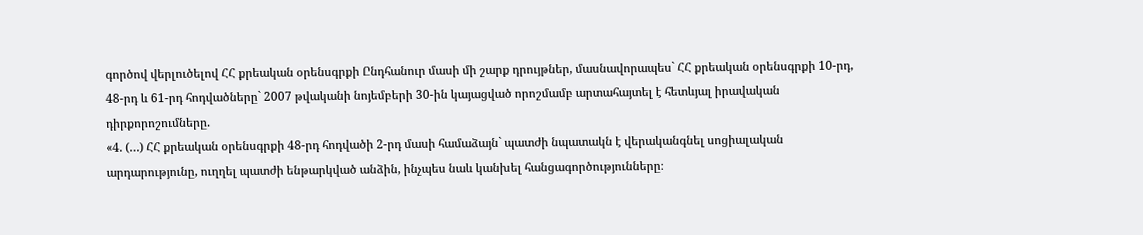գործով վերլուծելով ՀՀ քրեական օրենսգրքի Ընդհանուր մասի մի շարք դրույթներ, մասնավորապես` ՀՀ քրեական օրենսգրքի 10-րդ, 48-րդ և 61-րդ հոդվածները` 2007 թվականի նոյեմբերի 30-ին կայացված որոշմամբ արտահայտել է հետևյալ իրավական դիրքորոշումները.
«4. (…) ՀՀ քրեական օրենսգրքի 48-րդ հոդվածի 2-րդ մասի համաձայն` պատժի նպատակն է վերականգնել սոցիալական արդարությունը, ուղղել պատժի ենթարկված անձին, ինչպես նաև կանխել հանցագործությունները։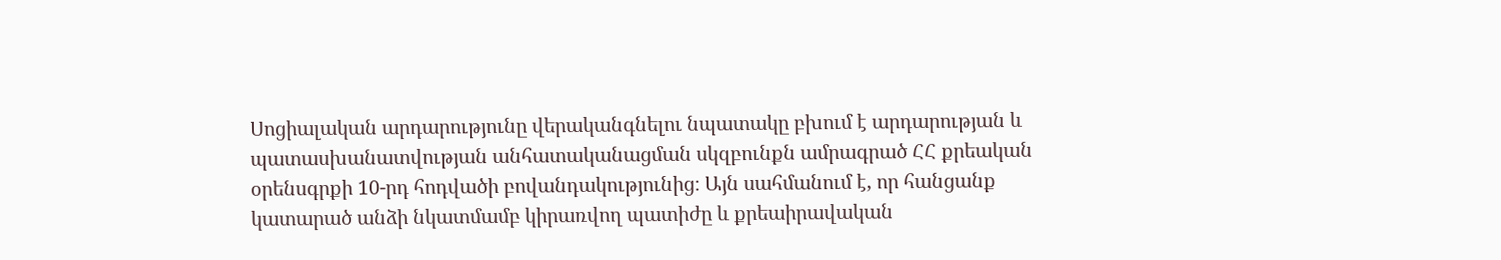Սոցիալական արդարությունը վերականգնելու նպատակը բխում է արդարության և պատասխանատվության անհատականացման սկզբունքն ամրագրած ՀՀ քրեական օրենսգրքի 10-րդ հոդվածի բովանդակությունից։ Այն սահմանում է, որ հանցանք կատարած անձի նկատմամբ կիրառվող պատիժը և քրեաիրավական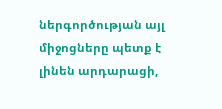ներգործության այլ միջոցները պետք է լինեն արդարացի,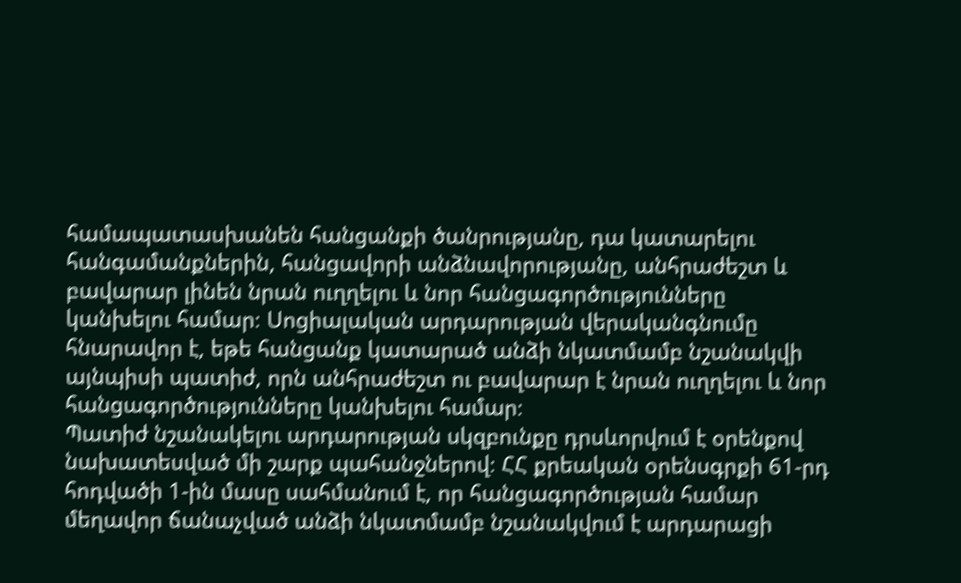համապատասխանեն հանցանքի ծանրությանը, դա կատարելու հանգամանքներին, հանցավորի անձնավորությանը, անհրաժեշտ և բավարար լինեն նրան ուղղելու և նոր հանցագործությունները կանխելու համար։ Սոցիալական արդարության վերականգնումը հնարավոր է, եթե հանցանք կատարած անձի նկատմամբ նշանակվի այնպիսի պատիժ, որն անհրաժեշտ ու բավարար է նրան ուղղելու և նոր հանցագործությունները կանխելու համար։
Պատիժ նշանակելու արդարության սկզբունքը դրսևորվում է օրենքով նախատեսված մի շարք պահանջներով։ ՀՀ քրեական օրենսգրքի 61-րդ հոդվածի 1-ին մասը սահմանում է, որ հանցագործության համար մեղավոր ճանաչված անձի նկատմամբ նշանակվում է արդարացի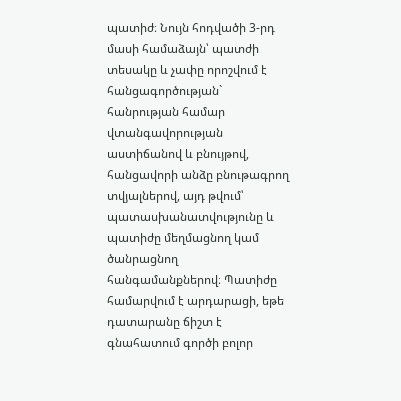պատիժ։ Նույն հոդվածի 3-րդ մասի համաձայն՝ պատժի տեսակը և չափը որոշվում է հանցագործության` հանրության համար վտանգավորության աստիճանով և բնույթով, հանցավորի անձը բնութագրող տվյալներով, այդ թվում՝ պատասխանատվությունը և պատիժը մեղմացնող կամ ծանրացնող հանգամանքներով։ Պատիժը համարվում է արդարացի, եթե դատարանը ճիշտ է գնահատում գործի բոլոր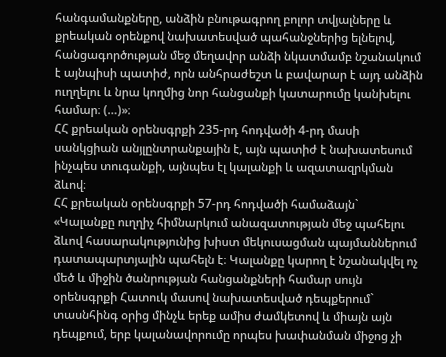հանգամանքները, անձին բնութագրող բոլոր տվյալները և քրեական օրենքով նախատեսված պահանջներից ելնելով, հանցագործության մեջ մեղավոր անձի նկատմամբ նշանակում է այնպիսի պատիժ, որն անհրաժեշտ և բավարար է այդ անձին ուղղելու և նրա կողմից նոր հանցանքի կատարումը կանխելու համար։ (…)»։
ՀՀ քրեական օրենսգրքի 235-րդ հոդվածի 4-րդ մասի սանկցիան անյլընտրանքային է, այն պատիժ է նախատեսում ինչպես տուգանքի, այնպես էլ կալանքի և ազատազրկման ձևով։
ՀՀ քրեական օրենսգրքի 57-րդ հոդվածի համաձայն`
«Կալանքը ուղղիչ հիմնարկում անազատության մեջ պահելու ձևով հասարակությունից խիստ մեկուսացման պայմաններում դատապարտյալին պահելն է։ Կալանքը կարող է նշանակվել ոչ մեծ և միջին ծանրության հանցանքների համար սույն օրենսգրքի Հատուկ մասով նախատեսված դեպքերում` տասնհինգ օրից մինչև երեք ամիս ժամկետով և միայն այն դեպքում, երբ կալանավորումը որպես խափանման միջոց չի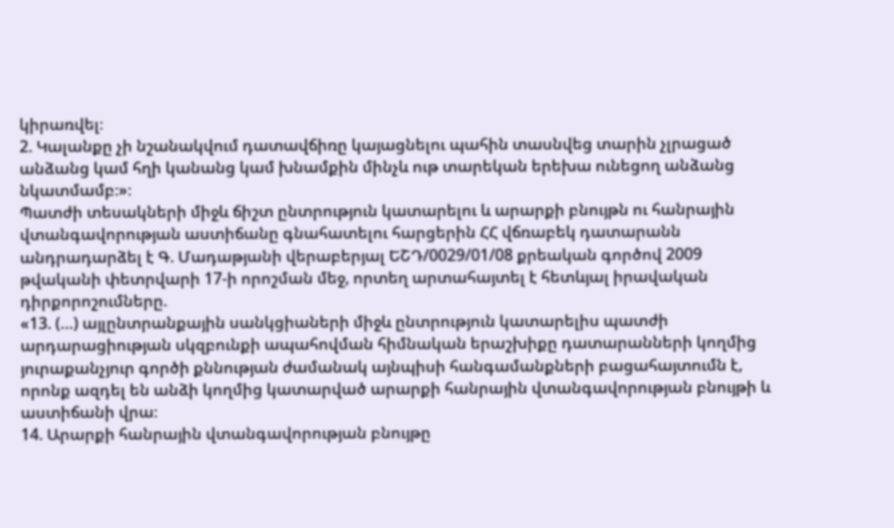կիրառվել։
2. Կալանքը չի նշանակվում դատավճիռը կայացնելու պահին տասնվեց տարին չլրացած անձանց կամ հղի կանանց կամ խնամքին մինչև ութ տարեկան երեխա ունեցող անձանց նկատմամբ։»։
Պատժի տեսակների միջև ճիշտ ընտրություն կատարելու և արարքի բնույթն ու հանրային վտանգավորության աստիճանը գնահատելու հարցերին ՀՀ վճռաբեկ դատարանն անդրադարձել է Գ. Մադաթյանի վերաբերյալ ԵՇԴ/0029/01/08 քրեական գործով 2009 թվականի փետրվարի 17-ի որոշման մեջ, որտեղ արտահայտել է հետևյալ իրավական դիրքորոշումները.
«13. (…) այլընտրանքային սանկցիաների միջև ընտրություն կատարելիս պատժի արդարացիության սկզբունքի ապահովման հիմնական երաշխիքը դատարանների կողմից յուրաքանչյուր գործի քննության ժամանակ այնպիսի հանգամանքների բացահայտումն է, որոնք ազդել են անձի կողմից կատարված արարքի հանրային վտանգավորության բնույթի և աստիճանի վրա։
14. Արարքի հանրային վտանգավորության բնույթը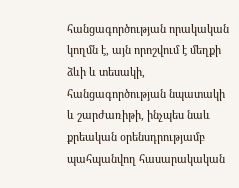հանցագործության որակական կողմն է, այն որոշվում է մեղքի ձևի և տեսակի, հանցագործության նպատակի և շարժառիթի, ինչպես նաև քրեական օրենսդրությամբ պահպանվող հասարակական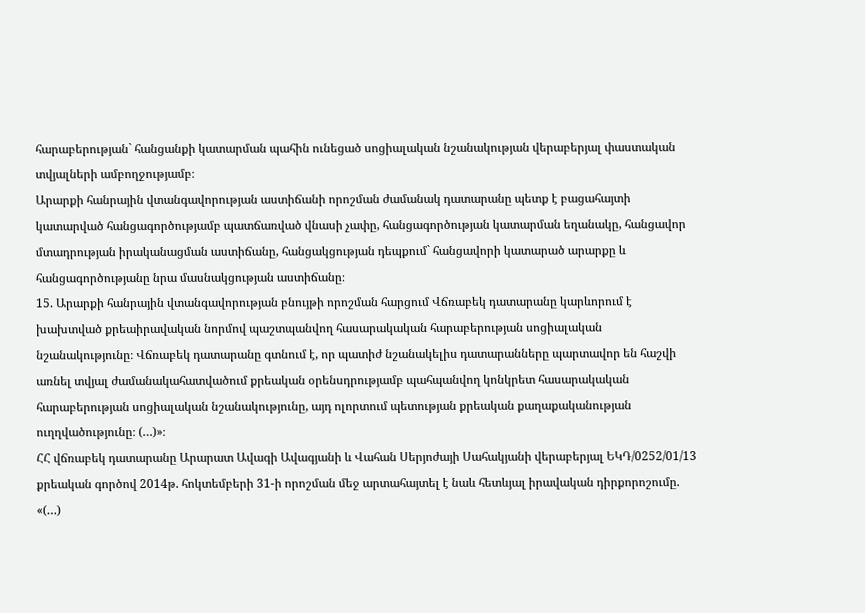հարաբերության` հանցանքի կատարման պահին ունեցած սոցիալական նշանակության վերաբերյալ փաստական տվյալների ամբողջությամբ։
Արարքի հանրային վտանգավորության աստիճանի որոշման ժամանակ դատարանը պետք է բացահայտի կատարված հանցագործությամբ պատճառված վնասի չափը, հանցագործության կատարման եղանակը, հանցավոր մտադրության իրականացման աստիճանը, հանցակցության դեպքում` հանցավորի կատարած արարքը և հանցագործությանը նրա մասնակցության աստիճանը։
15. Արարքի հանրային վտանգավորության բնույթի որոշման հարցում Վճռաբեկ դատարանը կարևորում է խախտված քրեաիրավական նորմով պաշտպանվող հասարակական հարաբերության սոցիալական նշանակությունը։ Վճռաբեկ դատարանը գտնում է, որ պատիժ նշանակելիս դատարանները պարտավոր են հաշվի առնել տվյալ ժամանակահատվածում քրեական օրենսդրությամբ պահպանվող կոնկրետ հասարակական հարաբերության սոցիալական նշանակությունը, այդ ոլորտում պետության քրեական քաղաքականության ուղղվածությունը։ (…)»։
ՀՀ վճռաբեկ դատարանը Արարատ Ավագի Ավագյանի և Վահան Սերյոժայի Սահակյանի վերաբերյալ ԵԿԴ/0252/01/13 քրեական գործով 2014թ. հոկտեմբերի 31-ի որոշման մեջ արտահայտել է նաև հետևյալ իրավական դիրքորոշումը.
«(…)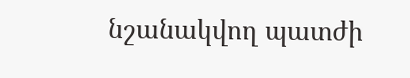նշանակվող պատժի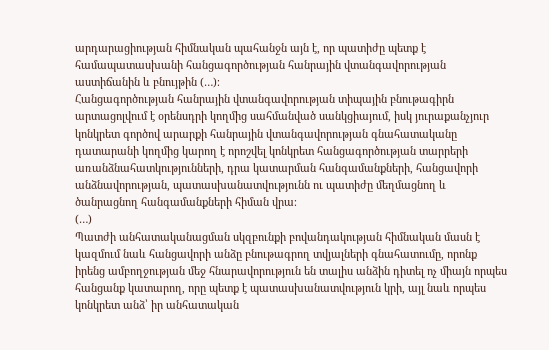արդարացիության հիմնական պահանջն այն է, որ պատիժը պետք է համապատասխանի հանցագործության հանրային վտանգավորության աստիճանին և բնույթին (…)։
Հանցագործության հանրային վտանգավորության տիպային բնութագիրն արտացոլվում է օրենսդրի կողմից սահմանված սանկցիայում, իսկ յուրաքանչյուր կոնկրետ գործով արարքի հանրային վտանգավորության գնահատականը դատարանի կողմից կարող է որոշվել կոնկրետ հանցագործության տարրերի առանձնահատկությունների, դրա կատարման հանգամանքների, հանցավորի անձնավորության, պատասխանատվությունն ու պատիժը մեղմացնող և ծանրացնող հանգամանքների հիման վրա։
(…)
Պատժի անհատականացման սկզբունքի բովանդակության հիմնական մասն է կազմում նաև հանցավորի անձը բնութագրող տվյալների գնահատումը, որոնք իրենց ամբողջության մեջ հնարավորություն են տալիս անձին դիտել ոչ միայն որպես հանցանք կատարող, որը պետք է պատասխանատվություն կրի, այլ նաև որպես կոնկրետ անձ՝ իր անհատական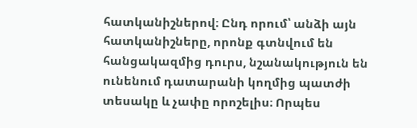հատկանիշներով։ Ընդ որում՝ անձի այն հատկանիշները, որոնք գտնվում են հանցակազմից դուրս, նշանակություն են ունենում դատարանի կողմից պատժի տեսակը և չափը որոշելիս։ Որպես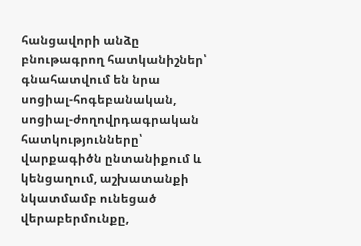հանցավորի անձը բնութագրող հատկանիշներ՝ գնահատվում են նրա սոցիալ-հոգեբանական, սոցիալ-ժողովրդագրական հատկությունները՝ վարքագիծն ընտանիքում և կենցաղում, աշխատանքի նկատմամբ ունեցած վերաբերմունքը,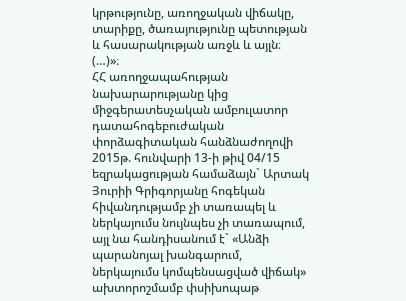կրթությունը, առողջական վիճակը, տարիքը, ծառայությունը պետության և հասարակության առջև և այլն։
(…)»։
ՀՀ առողջապահության նախարարությանը կից միջգերատեսչական ամբուլատոր դատահոգեբուժական փորձագիտական հանձնաժողովի 2015թ. հունվարի 13-ի թիվ 04/15 եզրակացության համաձայն` Արտակ Յուրիի Գրիգորյանը հոգեկան հիվանդությամբ չի տառապել և ներկայումս նույնպես չի տառապում, այլ նա հանդիսանում է` «Անձի պարանոյալ խանգարում, ներկայումս կոմպենսացված վիճակ» ախտորոշմամբ փսիխոպաթ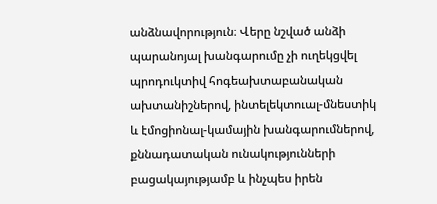անձնավորություն։ Վերը նշված անձի պարանոյալ խանգարումը չի ուղեկցվել պրոդուկտիվ հոգեախտաբանական ախտանիշներով, ինտելեկտուալ-մնեստիկ և էմոցիոնալ-կամային խանգարումներով, քննադատական ունակությունների բացակայությամբ և ինչպես իրեն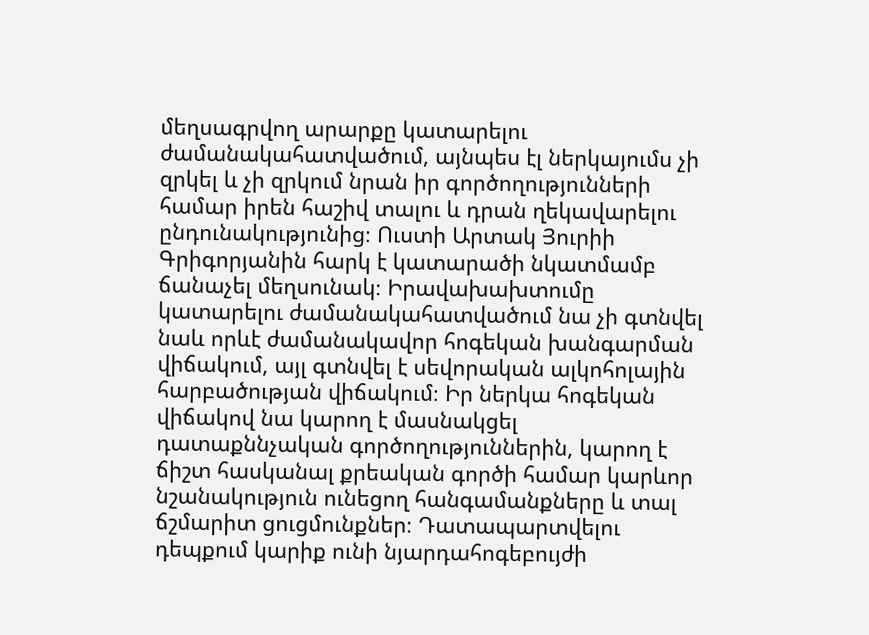մեղսագրվող արարքը կատարելու ժամանակահատվածում, այնպես էլ ներկայումս չի զրկել և չի զրկում նրան իր գործողությունների համար իրեն հաշիվ տալու և դրան ղեկավարելու ընդունակությունից։ Ուստի Արտակ Յուրիի Գրիգորյանին հարկ է կատարածի նկատմամբ ճանաչել մեղսունակ։ Իրավախախտումը կատարելու ժամանակահատվածում նա չի գտնվել նաև որևէ ժամանակավոր հոգեկան խանգարման վիճակում, այլ գտնվել է սեվորական ալկոհոլային հարբածության վիճակում։ Իր ներկա հոգեկան վիճակով նա կարող է մասնակցել դատաքննչական գործողություններին, կարող է ճիշտ հասկանալ քրեական գործի համար կարևոր նշանակություն ունեցող հանգամանքները և տալ ճշմարիտ ցուցմունքներ։ Դատապարտվելու դեպքում կարիք ունի նյարդահոգեբույժի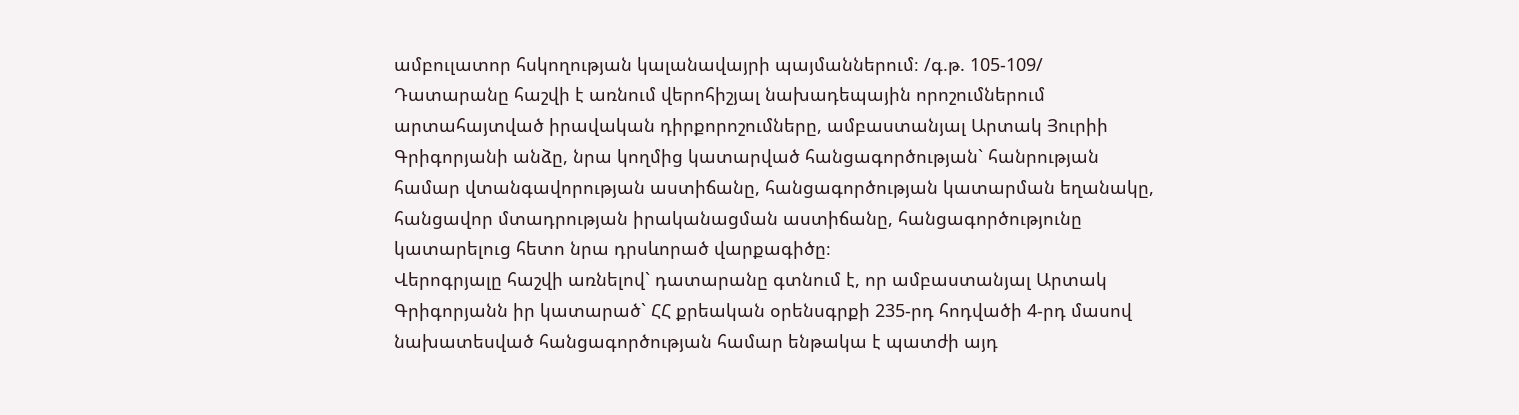ամբուլատոր հսկողության կալանավայրի պայմաններում։ /գ.թ. 105-109/
Դատարանը հաշվի է առնում վերոհիշյալ նախադեպային որոշումներում արտահայտված իրավական դիրքորոշումները, ամբաստանյալ Արտակ Յուրիի Գրիգորյանի անձը, նրա կողմից կատարված հանցագործության` հանրության համար վտանգավորության աստիճանը, հանցագործության կատարման եղանակը, հանցավոր մտադրության իրականացման աստիճանը, հանցագործությունը կատարելուց հետո նրա դրսևորած վարքագիծը։
Վերոգրյալը հաշվի առնելով` դատարանը գտնում է, որ ամբաստանյալ Արտակ Գրիգորյանն իր կատարած` ՀՀ քրեական օրենսգրքի 235-րդ հոդվածի 4-րդ մասով նախատեսված հանցագործության համար ենթակա է պատժի այդ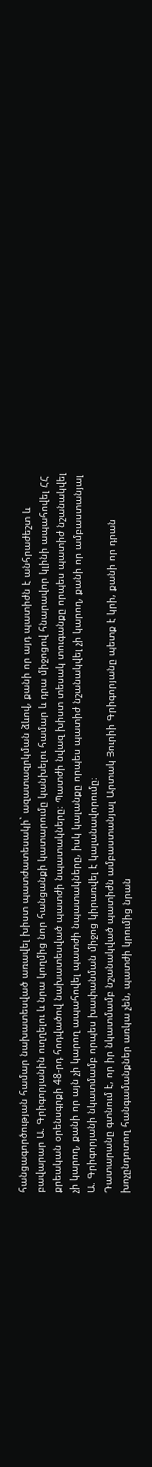հանցագործության համար նախատեսված առավել խիստ պատժատեսակի` ազատազրկման ձևով, քանի որ այդ պատիժն է անհրաժեշտ և բավարար Ա. Գրիգորյանին ուղղելու և նրա կողմից նոր հանցանքի կատարումը կանխելու համար և դրա միջոցով հնարավոր կլինի ապահովել ՀՀ քրեական օրենսգրքի 48-րդ հոդվածով նախատեսված պատժի նպատակները։ Պատժի նվազ խիստ տեսակ տուգանքը որպես պատիժ նշանակվել չի կարող, քանի որ այն չի կարող ապահովել պատժի նպատակները, իսկ կալանքը որպես պատիժ նշանակվել չի կարող, քանի որ ամբաստանյալ Ա. Գրիգորյանի նկատմամբ որպես խափանման միջոց կիրառվել է կալանավորումը։
Դատարանը գտնում է, որ իր նկատմամբ նշանակված պատիժն ամբաստանյալ Արտակ Յուրիի Գրիգորյանը պետք է կրի, քանի որ դրան խոչընդոտող հանգամանքներ առկա չեն, պատժի կրումից նրան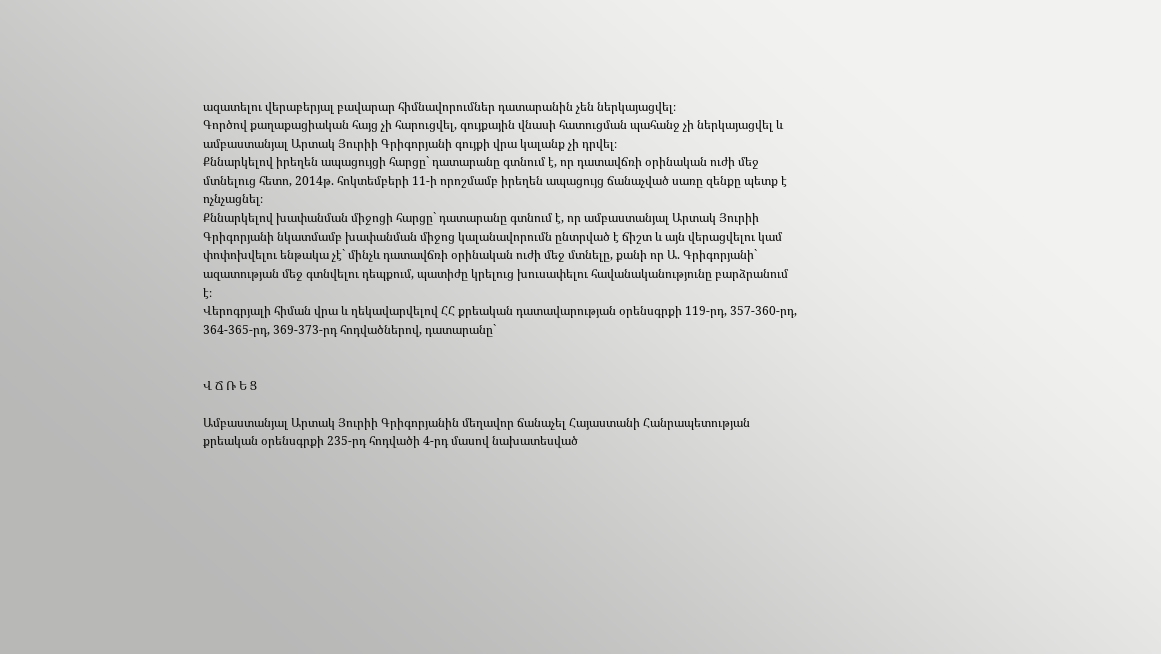ազատելու վերաբերյալ բավարար հիմնավորումներ դատարանին չեն ներկայացվել։
Գործով քաղաքացիական հայց չի հարուցվել, գույքային վնասի հատուցման պահանջ չի ներկայացվել և ամբաստանյալ Արտակ Յուրիի Գրիգորյանի գույքի վրա կալանք չի դրվել։
Քննարկելով իրեղեն ապացույցի հարցը` դատարանը գտնում է, որ դատավճռի օրինական ուժի մեջ մտնելուց հետո, 2014թ. հոկտեմբերի 11-ի որոշմամբ իրեղեն ապացույց ճանաչված սառը զենքը պետք է ոչնչացնել։
Քննարկելով խափանման միջոցի հարցը` դատարանը գտնում է, որ ամբաստանյալ Արտակ Յուրիի Գրիգորյանի նկատմամբ խափանման միջոց կալանավորումն ընտրված է ճիշտ և այն վերացվելու կամ փոփոխվելու ենթակա չէ` մինչև դատավճռի օրինական ուժի մեջ մտնելը, քանի որ Ա. Գրիգորյանի` ազատության մեջ գտնվելու դեպքում, պատիժը կրելուց խուսափելու հավանականությունը բարձրանում է։
Վերոգրյալի հիման վրա և ղեկավարվելով ՀՀ քրեական դատավարության օրենսգրքի 119-րդ, 357-360-րդ, 364-365-րդ, 369-373-րդ հոդվածներով, դատարանը`


Վ Ճ Ռ Ե Ց

Ամբաստանյալ Արտակ Յուրիի Գրիգորյանին մեղավոր ճանաչել Հայաստանի Հանրապետության քրեական օրենսգրքի 235-րդ հոդվածի 4-րդ մասով նախատեսված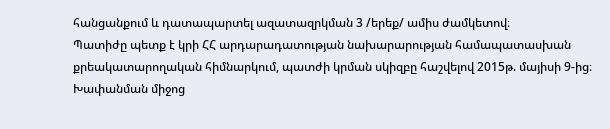հանցանքում և դատապարտել ազատազրկման 3 /երեք/ ամիս ժամկետով։
Պատիժը պետք է կրի ՀՀ արդարադատության նախարարության համապատասխան քրեակատարողական հիմնարկում, պատժի կրման սկիզբը հաշվելով 2015թ. մայիսի 9-ից։
Խափանման միջոց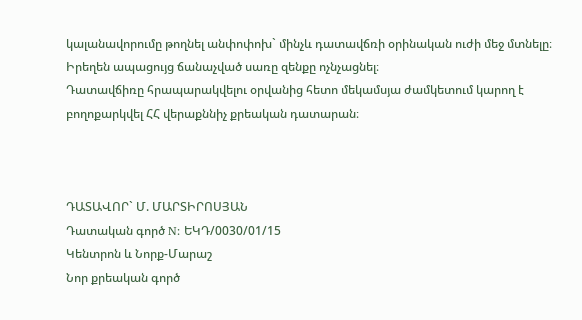կալանավորումը թողնել անփոփոխ` մինչև դատավճռի օրինական ուժի մեջ մտնելը։
Իրեղեն ապացույց ճանաչված սառը զենքը ոչնչացնել։
Դատավճիռը հրապարակվելու օրվանից հետո մեկամսյա ժամկետում կարող է բողոքարկվել ՀՀ վերաքննիչ քրեական դատարան։



ԴԱՏԱՎՈՐ` Մ. ՄԱՐՏԻՐՈՍՅԱՆ
Դատական գործ N: ԵԿԴ/0030/01/15
Կենտրոն և Նորք-Մարաշ
Նոր քրեական գործ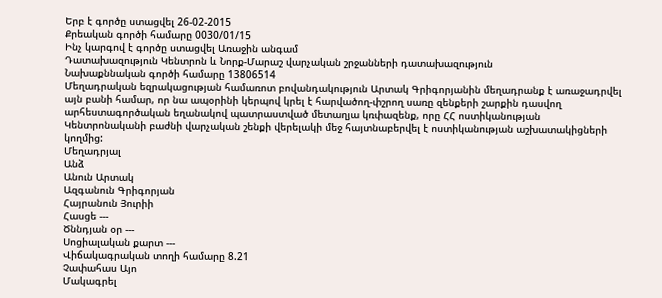Երբ է գործը ստացվել 26-02-2015
Քրեական գործի համարը 0030/01/15
Ինչ կարգով է գործը ստացվել Առաջին անգամ
Դատախազություն Կենտրոն և Նորք-Մարաշ վարչական շրջանների դատախազություն
Նախաքննական գործի համարը 13806514
Մեղադրական եզրակացության համառոտ բովանդակություն Արտակ Գրիգորյանին մեղադրանք է առաջադրվել այն բանի համար, որ նա ապօրինի կերպով կրել է հարվածող-փշրող սառը զենքերի շարքին դասվող արհեստագործական եղանակով պատրաստված մետաղյա կռփազենք, որը ՀՀ ոստիկանության Կենտրոնականի բաժնի վարչական շենքի վերելակի մեջ հայտնաբերվել է ոստիկանության աշխատակիցների կողմից:
Մեղադրյալ
Անձ
Անուն Արտակ
Ազգանուն Գրիգորյան
Հայրանուն Յուրիի
Հասցե ---
Ծննդյան օր ---
Սոցիալական քարտ ---
Վիճակագրական տողի համարը 8.21
Չափահաս Այո
Մակագրել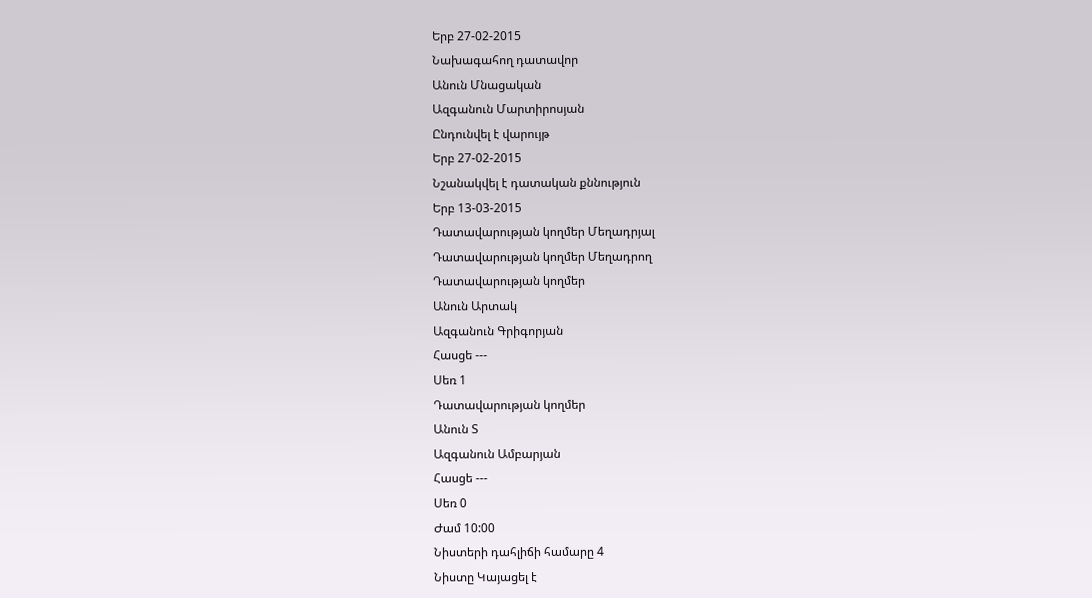Երբ 27-02-2015
Նախագահող դատավոր
Անուն Մնացական
Ազգանուն Մարտիրոսյան
Ընդունվել է վարույթ
Երբ 27-02-2015
Նշանակվել է դատական քննություն
Երբ 13-03-2015
Դատավարության կողմեր Մեղադրյալ
Դատավարության կողմեր Մեղադրող
Դատավարության կողմեր
Անուն Արտակ
Ազգանուն Գրիգորյան
Հասցե ---
Սեռ 1
Դատավարության կողմեր
Անուն Տ
Ազգանուն Ամբարյան
Հասցե ---
Սեռ 0
Ժամ 10:00
Նիստերի դահլիճի համարը 4
Նիստը Կայացել է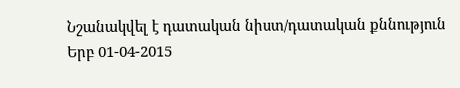Նշանակվել է դատական նիստ/դատական քննություն
Երբ 01-04-2015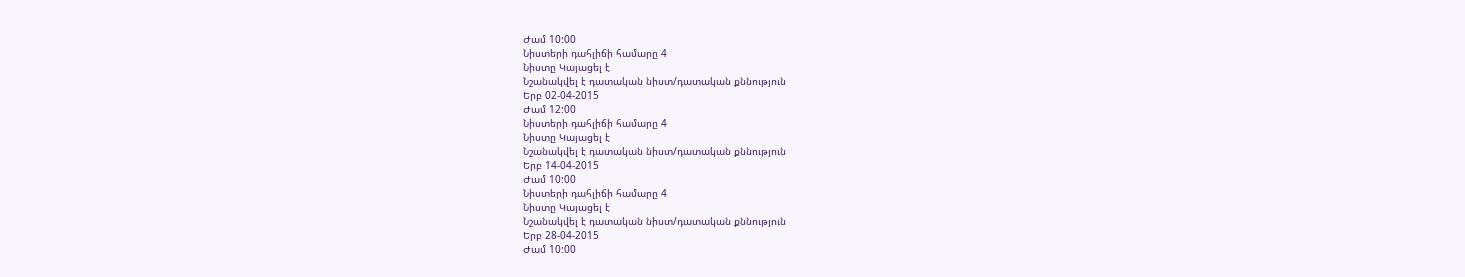Ժամ 10:00
Նիստերի դահլիճի համարը 4
Նիստը Կայացել է
Նշանակվել է դատական նիստ/դատական քննություն
Երբ 02-04-2015
Ժամ 12:00
Նիստերի դահլիճի համարը 4
Նիստը Կայացել է
Նշանակվել է դատական նիստ/դատական քննություն
Երբ 14-04-2015
Ժամ 10:00
Նիստերի դահլիճի համարը 4
Նիստը Կայացել է
Նշանակվել է դատական նիստ/դատական քննություն
Երբ 28-04-2015
Ժամ 10:00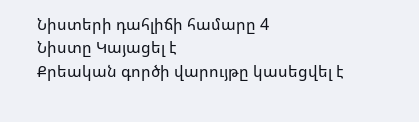Նիստերի դահլիճի համարը 4
Նիստը Կայացել է
Քրեական գործի վարույթը կասեցվել է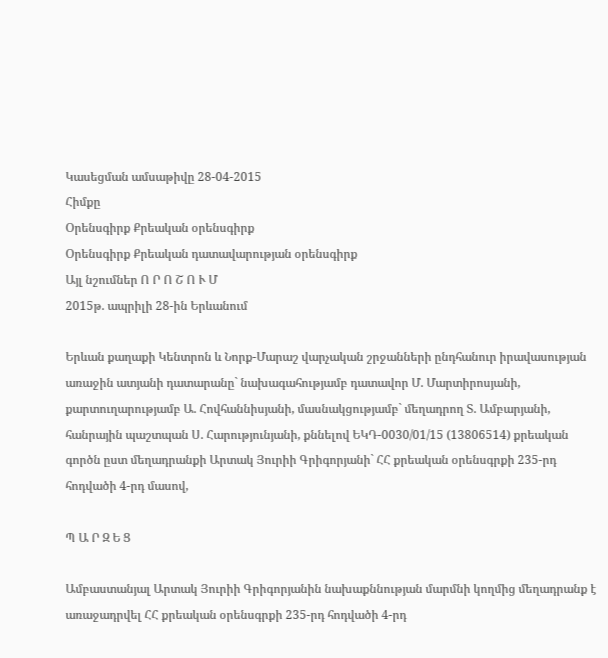Կասեցման ամսաթիվը 28-04-2015
Հիմքը
Օրենսգիրք Քրեական օրենսգիրք
Օրենսգիրք Քրեական դատավարության օրենսգիրք
Այլ նշումներ Ո Ր Ո Շ Ո Ւ Մ
2015թ. ապրիլի 28-ին Երևանում

Երևան քաղաքի Կենտրոն և Նորք-Մարաշ վարչական շրջանների ընդհանուր իրավասության առաջին ատյանի դատարանը` նախագահությամբ դատավոր Մ. Մարտիրոսյանի, քարտուղարությամբ Ա. Հովհաննիսյանի, մասնակցությամբ` մեղադրող Տ. Ամբարյանի, հանրային պաշտպան Ս. Հարությունյանի, քննելով ԵԿԴ-0030/01/15 (13806514) քրեական գործն ըստ մեղադրանքի Արտակ Յուրիի Գրիգորյանի` ՀՀ քրեական օրենսգրքի 235-րդ հոդվածի 4-րդ մասով,

Պ Ա Ր Զ Ե Ց

Ամբաստանյալ Արտակ Յուրիի Գրիգորյանին նախաքննության մարմնի կողմից մեղադրանք է առաջադրվել ՀՀ քրեական օրենսգրքի 235-րդ հոդվածի 4-րդ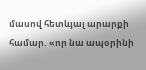մասով հետևյալ արարքի համար. «որ նա ապօրինի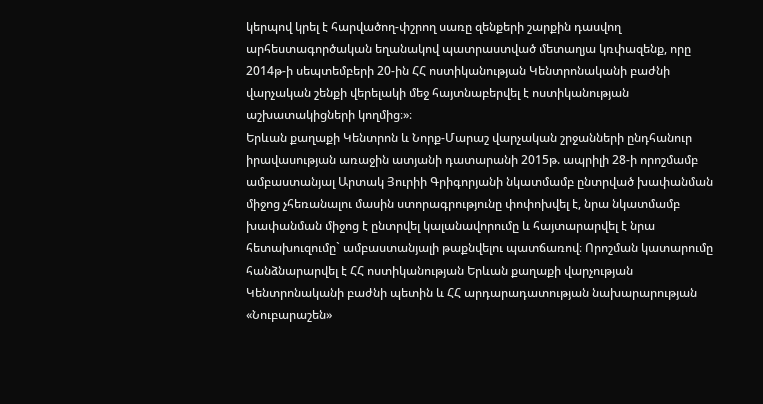կերպով կրել է հարվածող-փշրող սառը զենքերի շարքին դասվող արհեստագործական եղանակով պատրաստված մետաղյա կռփազենք, որը 2014թ-ի սեպտեմբերի 20-ին ՀՀ ոստիկանության Կենտրոնականի բաժնի վարչական շենքի վերելակի մեջ հայտնաբերվել է ոստիկանության աշխատակիցների կողմից։»։
Երևան քաղաքի Կենտրոն և Նորք-Մարաշ վարչական շրջանների ընդհանուր իրավասության առաջին ատյանի դատարանի 2015թ. ապրիլի 28-ի որոշմամբ ամբաստանյալ Արտակ Յուրիի Գրիգորյանի նկատմամբ ընտրված խափանման միջոց չհեռանալու մասին ստորագրությունը փոփոխվել է, նրա նկատմամբ խափանման միջոց է ընտրվել կալանավորումը և հայտարարվել է նրա հետախուզումը` ամբաստանյալի թաքնվելու պատճառով։ Որոշման կատարումը հանձնարարվել է ՀՀ ոստիկանության Երևան քաղաքի վարչության Կենտրոնականի բաժնի պետին և ՀՀ արդարադատության նախարարության «Նուբարաշեն»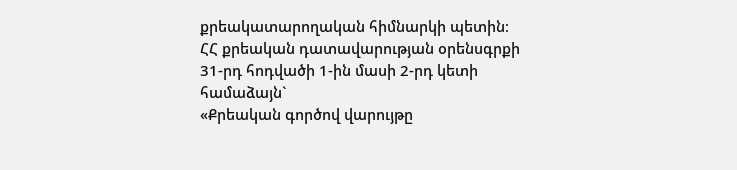քրեակատարողական հիմնարկի պետին։
ՀՀ քրեական դատավարության օրենսգրքի 31-րդ հոդվածի 1-ին մասի 2-րդ կետի համաձայն`
«Քրեական գործով վարույթը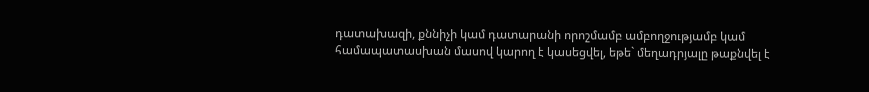դատախազի, քննիչի կամ դատարանի որոշմամբ ամբողջությամբ կամ համապատասխան մասով կարող է կասեցվել, եթե` մեղադրյալը թաքնվել է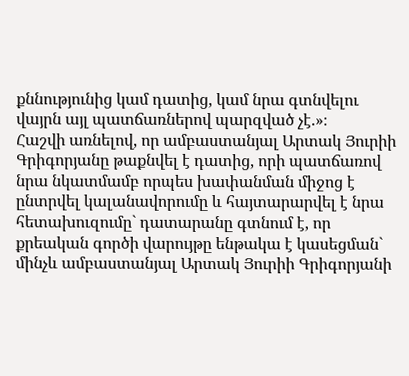քննությունից կամ դատից, կամ նրա գտնվելու վայրն այլ պատճառներով պարզված չէ.»։
Հաշվի առնելով, որ ամբաստանյալ Արտակ Յուրիի Գրիգորյանը թաքնվել է դատից, որի պատճառով նրա նկատմամբ որպես խափանման միջոց է ընտրվել կալանավորումը և հայտարարվել է նրա հետախուզումը` դատարանը գտնում է, որ քրեական գործի վարույթը ենթակա է կասեցման` մինչև ամբաստանյալ Արտակ Յուրիի Գրիգորյանի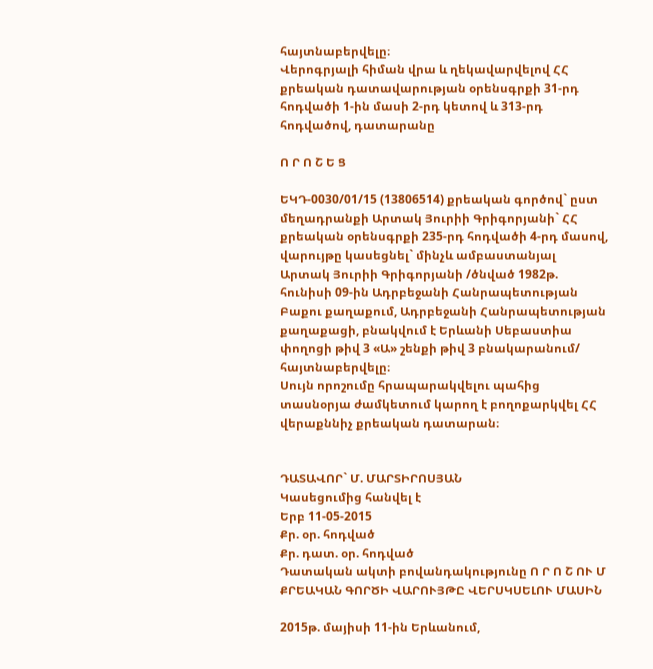հայտնաբերվելը։
Վերոգրյալի հիման վրա և ղեկավարվելով ՀՀ քրեական դատավարության օրենսգրքի 31-րդ հոդվածի 1-ին մասի 2-րդ կետով և 313-րդ հոդվածով, դատարանը

Ո Ր Ո Շ Ե Ց

ԵԿԴ-0030/01/15 (13806514) քրեական գործով` ըստ մեղադրանքի Արտակ Յուրիի Գրիգորյանի` ՀՀ քրեական օրենսգրքի 235-րդ հոդվածի 4-րդ մասով, վարույթը կասեցնել` մինչև ամբաստանյալ Արտակ Յուրիի Գրիգորյանի /ծնված 1982թ. հունիսի 09-ին Ադրբեջանի Հանրապետության Բաքու քաղաքում, Ադրբեջանի Հանրապետության քաղաքացի, բնակվում է Երևանի Սեբաստիա փողոցի թիվ 3 «Ա» շենքի թիվ 3 բնակարանում/ հայտնաբերվելը։
Սույն որոշումը հրապարակվելու պահից տասնօրյա ժամկետում կարող է բողոքարկվել ՀՀ վերաքննիչ քրեական դատարան։


ԴԱՏԱՎՈՐ` Մ. ՄԱՐՏԻՐՈՍՅԱՆ
Կասեցումից հանվել է
Երբ 11-05-2015
Քր. օր. հոդված
Քր. դատ. օր. հոդված
Դատական ակտի բովանդակությունը Ո Ր Ո Շ ՈՒ Մ
ՔՐԵԱԿԱՆ ԳՈՐԾԻ ՎԱՐՈՒՅԹԸ ՎԵՐՍԿՍԵԼՈՒ ՄԱՍԻՆ

2015թ. մայիսի 11-ին Երևանում,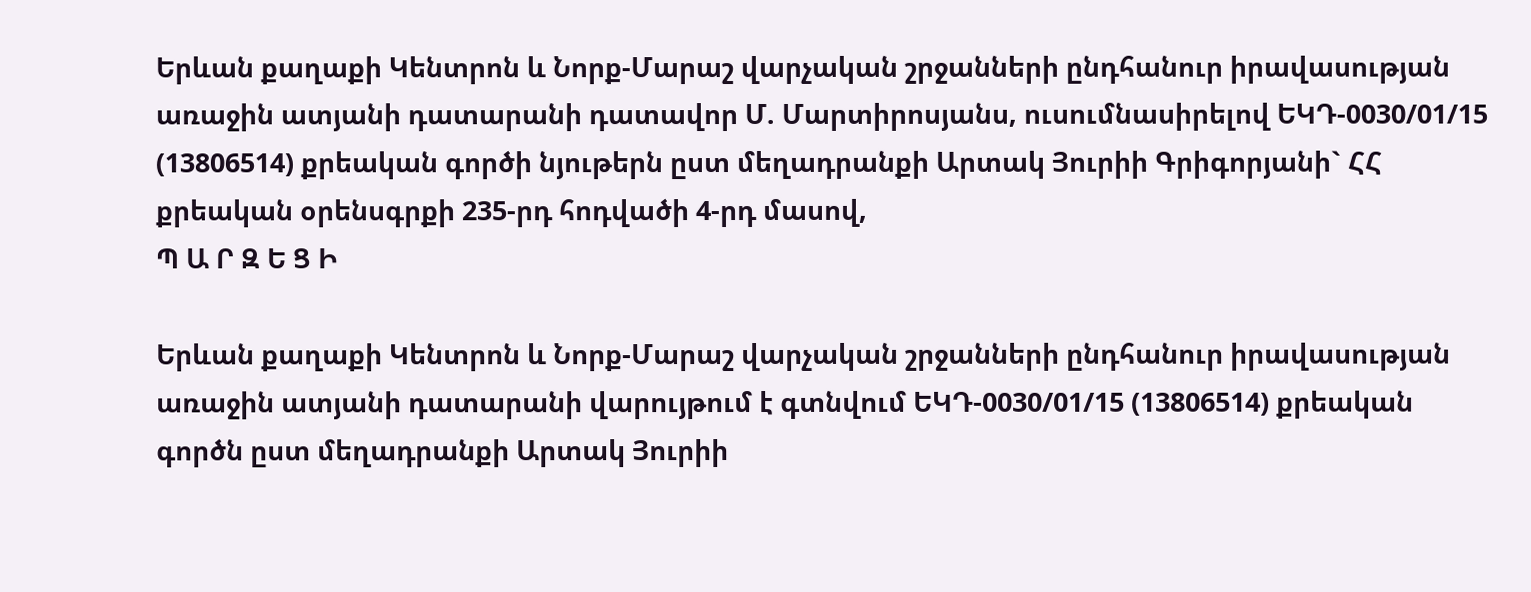Երևան քաղաքի Կենտրոն և Նորք-Մարաշ վարչական շրջանների ընդհանուր իրավասության առաջին ատյանի դատարանի դատավոր Մ. Մարտիրոսյանս, ուսումնասիրելով ԵԿԴ-0030/01/15 (13806514) քրեական գործի նյութերն ըստ մեղադրանքի Արտակ Յուրիի Գրիգորյանի` ՀՀ քրեական օրենսգրքի 235-րդ հոդվածի 4-րդ մասով,
Պ Ա Ր Զ Ե Ց Ի

Երևան քաղաքի Կենտրոն և Նորք-Մարաշ վարչական շրջանների ընդհանուր իրավասության առաջին ատյանի դատարանի վարույթում է գտնվում ԵԿԴ-0030/01/15 (13806514) քրեական գործն ըստ մեղադրանքի Արտակ Յուրիի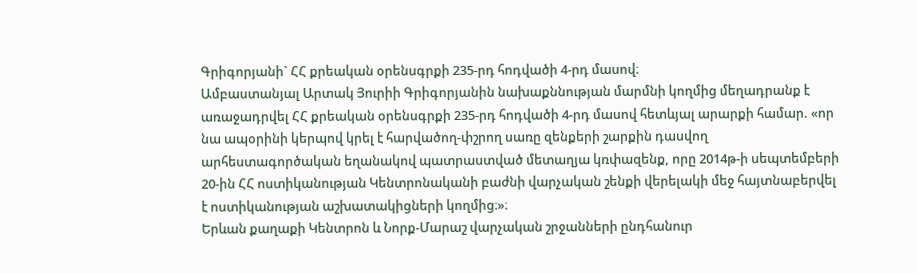Գրիգորյանի` ՀՀ քրեական օրենսգրքի 235-րդ հոդվածի 4-րդ մասով։
Ամբաստանյալ Արտակ Յուրիի Գրիգորյանին նախաքննության մարմնի կողմից մեղադրանք է առաջադրվել ՀՀ քրեական օրենսգրքի 235-րդ հոդվածի 4-րդ մասով հետևյալ արարքի համար. «որ նա ապօրինի կերպով կրել է հարվածող-փշրող սառը զենքերի շարքին դասվող արհեստագործական եղանակով պատրաստված մետաղյա կռփազենք, որը 2014թ-ի սեպտեմբերի 20-ին ՀՀ ոստիկանության Կենտրոնականի բաժնի վարչական շենքի վերելակի մեջ հայտնաբերվել է ոստիկանության աշխատակիցների կողմից։»։
Երևան քաղաքի Կենտրոն և Նորք-Մարաշ վարչական շրջանների ընդհանուր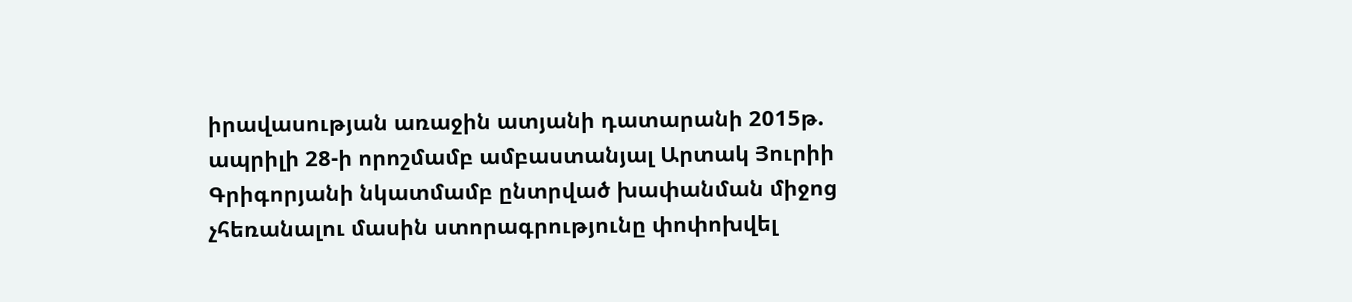իրավասության առաջին ատյանի դատարանի 2015թ. ապրիլի 28-ի որոշմամբ ամբաստանյալ Արտակ Յուրիի Գրիգորյանի նկատմամբ ընտրված խափանման միջոց չհեռանալու մասին ստորագրությունը փոփոխվել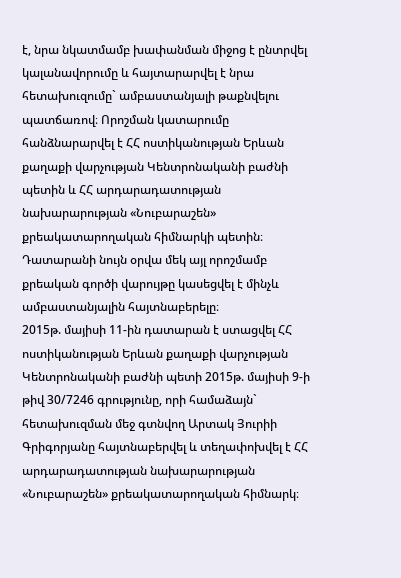է, նրա նկատմամբ խափանման միջոց է ընտրվել կալանավորումը և հայտարարվել է նրա հետախուզումը` ամբաստանյալի թաքնվելու պատճառով։ Որոշման կատարումը հանձնարարվել է ՀՀ ոստիկանության Երևան քաղաքի վարչության Կենտրոնականի բաժնի պետին և ՀՀ արդարադատության նախարարության «Նուբարաշեն» քրեակատարողական հիմնարկի պետին։
Դատարանի նույն օրվա մեկ այլ որոշմամբ քրեական գործի վարույթը կասեցվել է մինչև ամբաստանյալին հայտնաբերելը։
2015թ. մայիսի 11-ին դատարան է ստացվել ՀՀ ոստիկանության Երևան քաղաքի վարչության Կենտրոնականի բաժնի պետի 2015թ. մայիսի 9-ի թիվ 30/7246 գրությունը, որի համաձայն` հետախուզման մեջ գտնվող Արտակ Յուրիի Գրիգորյանը հայտնաբերվել և տեղափոխվել է ՀՀ արդարադատության նախարարության «Նուբարաշեն» քրեակատարողական հիմնարկ։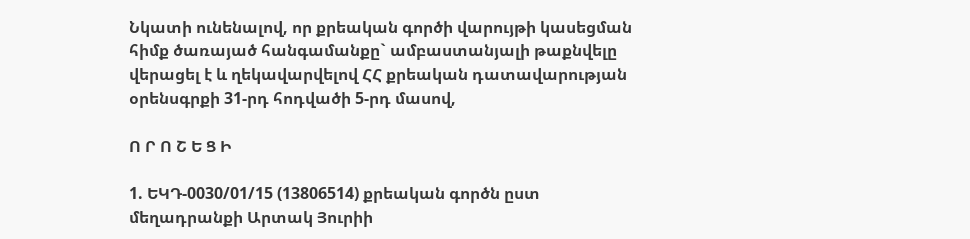Նկատի ունենալով, որ քրեական գործի վարույթի կասեցման հիմք ծառայած հանգամանքը` ամբաստանյալի թաքնվելը վերացել է և ղեկավարվելով ՀՀ քրեական դատավարության օրենսգրքի 31-րդ հոդվածի 5-րդ մասով,

Ո Ր Ո Շ Ե Ց Ի

1. ԵԿԴ-0030/01/15 (13806514) քրեական գործն ըստ մեղադրանքի Արտակ Յուրիի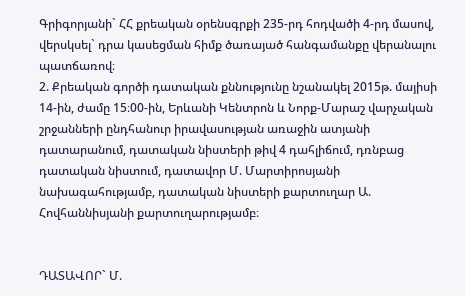Գրիգորյանի` ՀՀ քրեական օրենսգրքի 235-րդ հոդվածի 4-րդ մասով, վերսկսել` դրա կասեցման հիմք ծառայած հանգամանքը վերանալու պատճառով։
2. Քրեական գործի դատական քննությունը նշանակել 2015թ. մայիսի 14-ին, ժամը 15։00-ին, Երևանի Կենտրոն և Նորք-Մարաշ վարչական շրջանների ընդհանուր իրավասության առաջին ատյանի դատարանում, դատական նիստերի թիվ 4 դահլիճում, դռնբաց դատական նիստում, դատավոր Մ. Մարտիրոսյանի նախագահությամբ, դատական նիստերի քարտուղար Ա. Հովհաննիսյանի քարտուղարությամբ։


ԴԱՏԱՎՈՐ` Մ.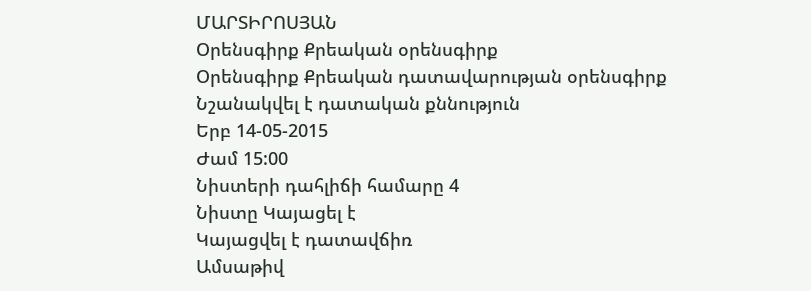ՄԱՐՏԻՐՈՍՅԱՆ
Օրենսգիրք Քրեական օրենսգիրք
Օրենսգիրք Քրեական դատավարության օրենսգիրք
Նշանակվել է դատական քննություն
Երբ 14-05-2015
Ժամ 15:00
Նիստերի դահլիճի համարը 4
Նիստը Կայացել է
Կայացվել է դատավճիռ
Ամսաթիվ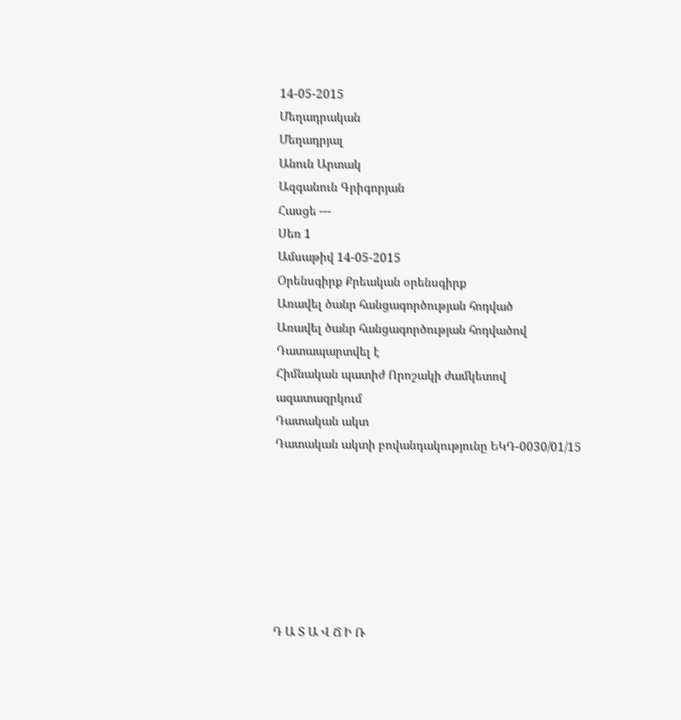14-05-2015
Մեղադրական
Մեղադրյալ
Անուն Արտակ
Ազգանուն Գրիգորյան
Հասցե ---
Սեռ 1
Ամսաթիվ 14-05-2015
Օրենսգիրք Քրեական օրենսգիրք
Առավել ծանր հանցագործության հոդված
Առավել ծանր հանցագործության հոդվածով Դատապարտվել է
Հիմնական պատիժ Որոշակի ժամկետով ազատազրկում
Դատական ակտ
Դատական ակտի բովանդակությունը ԵԿԴ-0030/01/15







Դ Ա Տ Ա Վ Ճ Ի Ռ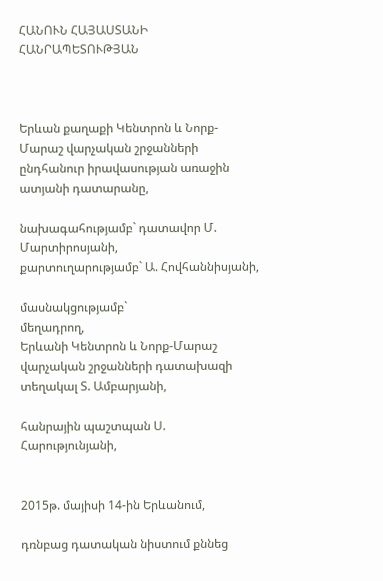ՀԱՆՈՒՆ ՀԱՅԱՍՏԱՆԻ ՀԱՆՐԱՊԵՏՈՒԹՅԱՆ



Երևան քաղաքի Կենտրոն և Նորք-Մարաշ վարչական շրջանների ընդհանուր իրավասության առաջին ատյանի դատարանը,

նախագահությամբ` դատավոր Մ. Մարտիրոսյանի,
քարտուղարությամբ` Ա. Հովհաննիսյանի,

մասնակցությամբ`
մեղադրող,
Երևանի Կենտրոն և Նորք-Մարաշ
վարչական շրջանների դատախազի
տեղակալ Տ. Ամբարյանի,

հանրային պաշտպան Ս. Հարությունյանի,


2015թ. մայիսի 14-ին Երևանում,

դռնբաց դատական նիստում քննեց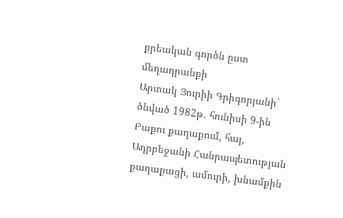քրեական գործն ըստ մեղադրանքի
Արտակ Յուրիի Գրիգորյանի`
ծնված 1982թ. հունիսի 9-ին Բաքու քաղաքում, հայ, Ադրբեջանի Հանրապետության քաղաքացի, ամուրի, խնամքին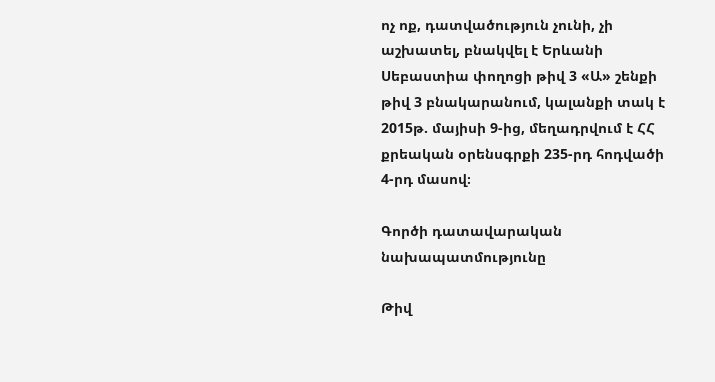ոչ ոք, դատվածություն չունի, չի աշխատել, բնակվել է Երևանի Սեբաստիա փողոցի թիվ 3 «Ա» շենքի թիվ 3 բնակարանում, կալանքի տակ է 2015թ. մայիսի 9-ից, մեղադրվում է ՀՀ քրեական օրենսգրքի 235-րդ հոդվածի 4-րդ մասով։

Գործի դատավարական նախապատմությունը

Թիվ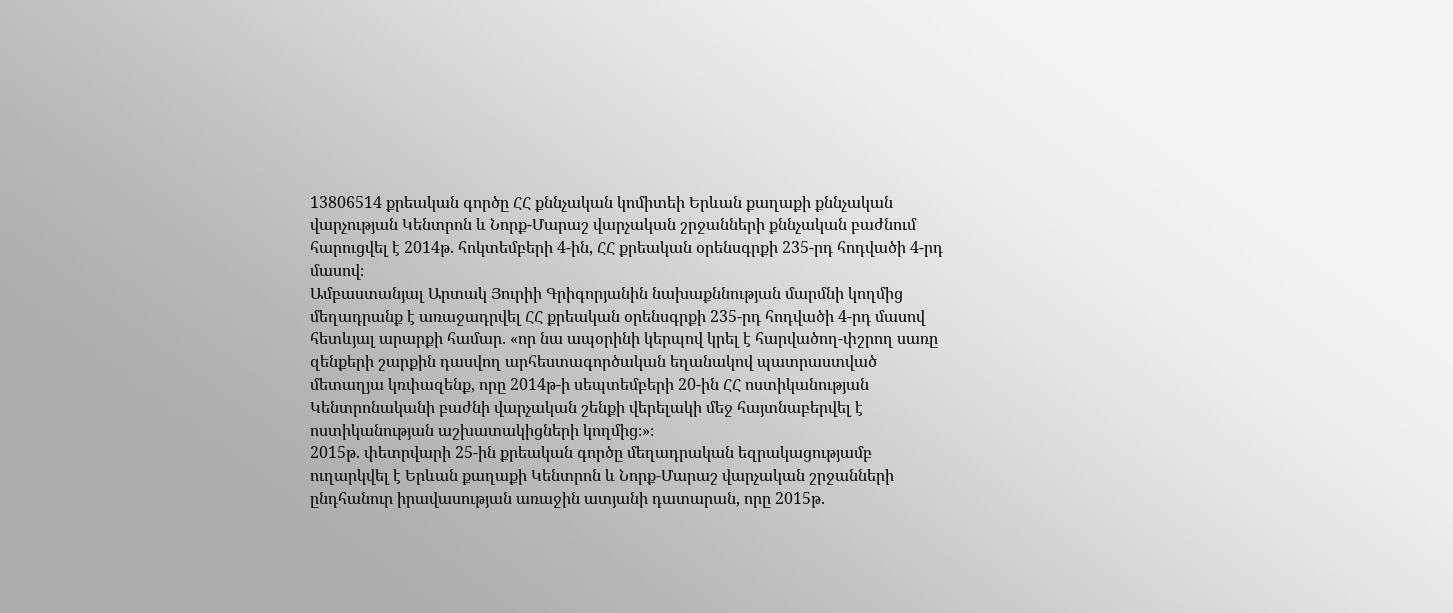13806514 քրեական գործը ՀՀ քննչական կոմիտեի Երևան քաղաքի քննչական վարչության Կենտրոն և Նորք-Մարաշ վարչական շրջանների քննչական բաժնում հարուցվել է 2014թ. հոկտեմբերի 4-ին, ՀՀ քրեական օրենսգրքի 235-րդ հոդվածի 4-րդ մասով։
Ամբաստանյալ Արտակ Յուրիի Գրիգորյանին նախաքննության մարմնի կողմից մեղադրանք է առաջադրվել ՀՀ քրեական օրենսգրքի 235-րդ հոդվածի 4-րդ մասով հետևյալ արարքի համար. «որ նա ապօրինի կերպով կրել է հարվածող-փշրող սառը զենքերի շարքին դասվող արհեստագործական եղանակով պատրաստված մետաղյա կռփազենք, որը 2014թ-ի սեպտեմբերի 20-ին ՀՀ ոստիկանության Կենտրոնականի բաժնի վարչական շենքի վերելակի մեջ հայտնաբերվել է ոստիկանության աշխատակիցների կողմից։»։
2015թ. փետրվարի 25-ին քրեական գործը մեղադրական եզրակացությամբ ուղարկվել է Երևան քաղաքի Կենտրոն և Նորք-Մարաշ վարչական շրջանների ընդհանուր իրավասության առաջին ատյանի դատարան, որը 2015թ.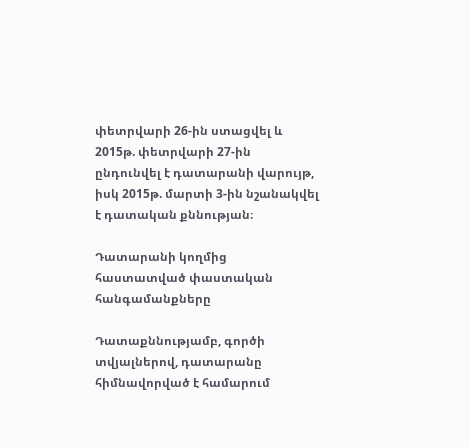փետրվարի 26-ին ստացվել և 2015թ. փետրվարի 27-ին ընդունվել է դատարանի վարույթ, իսկ 2015թ. մարտի 3-ին նշանակվել է դատական քննության։

Դատարանի կողմից հաստատված փաստական հանգամանքները

Դատաքննությամբ, գործի տվյալներով, դատարանը հիմնավորված է համարում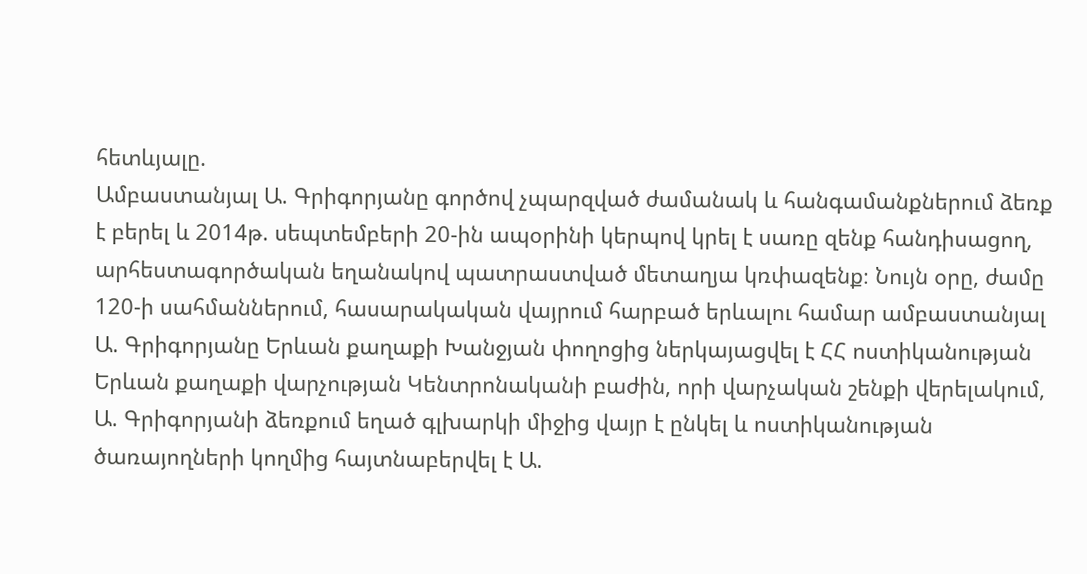հետևյալը.
Ամբաստանյալ Ա. Գրիգորյանը գործով չպարզված ժամանակ և հանգամանքներում ձեռք է բերել և 2014թ. սեպտեմբերի 20-ին ապօրինի կերպով կրել է սառը զենք հանդիսացող, արհեստագործական եղանակով պատրաստված մետաղյա կռփազենք։ Նույն օրը, ժամը 120-ի սահմաններում, հասարակական վայրում հարբած երևալու համար ամբաստանյալ Ա. Գրիգորյանը Երևան քաղաքի Խանջյան փողոցից ներկայացվել է ՀՀ ոստիկանության Երևան քաղաքի վարչության Կենտրոնականի բաժին, որի վարչական շենքի վերելակում, Ա. Գրիգորյանի ձեռքում եղած գլխարկի միջից վայր է ընկել և ոստիկանության ծառայողների կողմից հայտնաբերվել է Ա.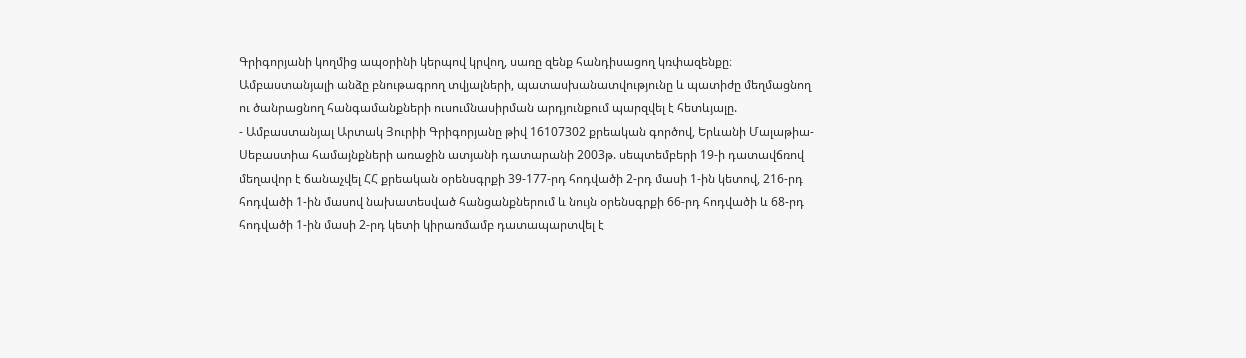Գրիգորյանի կողմից ապօրինի կերպով կրվող, սառը զենք հանդիսացող կռփազենքը։
Ամբաստանյալի անձը բնութագրող տվյալների, պատասխանատվությունը և պատիժը մեղմացնող ու ծանրացնող հանգամանքների ուսումնասիրման արդյունքում պարզվել է հետևյալը.
- Ամբաստանյալ Արտակ Յուրիի Գրիգորյանը թիվ 16107302 քրեական գործով, Երևանի Մալաթիա-Սեբաստիա համայնքների առաջին ատյանի դատարանի 2003թ. սեպտեմբերի 19-ի դատավճռով մեղավոր է ճանաչվել ՀՀ քրեական օրենսգրքի 39-177-րդ հոդվածի 2-րդ մասի 1-ին կետով, 216-րդ հոդվածի 1-ին մասով նախատեսված հանցանքներում և նույն օրենսգրքի 66-րդ հոդվածի և 68-րդ հոդվածի 1-ին մասի 2-րդ կետի կիրառմամբ դատապարտվել է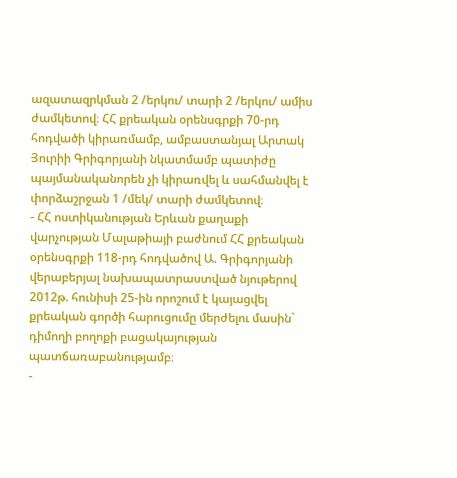ազատազրկման 2 /երկու/ տարի 2 /երկու/ ամիս ժամկետով։ ՀՀ քրեական օրենսգրքի 70-րդ հոդվածի կիրառմամբ, ամբաստանյալ Արտակ Յուրիի Գրիգորյանի նկատմամբ պատիժը պայմանականորեն չի կիրառվել և սահմանվել է փորձաշրջան 1 /մեկ/ տարի ժամկետով։
- ՀՀ ոստիկանության Երևան քաղաքի վարչության Մալաթիայի բաժնում ՀՀ քրեական օրենսգրքի 118-րդ հոդվածով Ա. Գրիգորյանի վերաբերյալ նախապատրաստված նյութերով 2012թ. հունիսի 25-ին որոշում է կայացվել քրեական գործի հարուցումը մերժելու մասին` դիմողի բողոքի բացակայության պատճառաբանությամբ։
-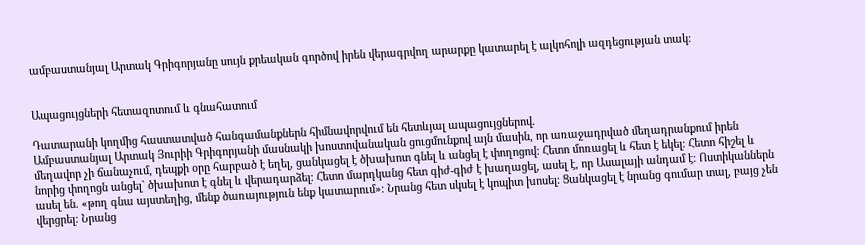ամբաստանյալ Արտակ Գրիգորյանը սույն քրեական գործով իրեն վերագրվող արարքը կատարել է ալկոհոլի ազդեցության տակ։


Ապացույցների հետազոտում և գնահատում

Դատարանի կողմից հաստատված հանգամանքներն հիմնավորվում են հետևյալ ապացույցներով.
Ամբաստանյալ Արտակ Յուրիի Գրիգորյանի մասնակի խոստովանական ցուցմունքով այն մասին, որ առաջադրված մեղադրանքում իրեն մեղավոր չի ճանաչում, դեպքի օրը հարբած է եղել, ցանկացել է ծխախոտ գնել և անցել է փողոցով։ Հետո մոռացել և հետ է եկել։ Հետո հիշել և նորից փողոցն անցել` ծխախոտ է գնել և վերադարձել։ Հետո մարդկանց հետ գիժ-գիժ է խաղացել, ասել է, որ Ասալայի անդամ է։ Ոստիկաններն ասել են. «թող գնա այստեղից, մենք ծառայություն ենք կատարում»։ Նրանց հետ սկսել է կոպիտ խոսել։ Ցանկացել է նրանց գումար տալ, բայց չեն վերցրել։ Նրանց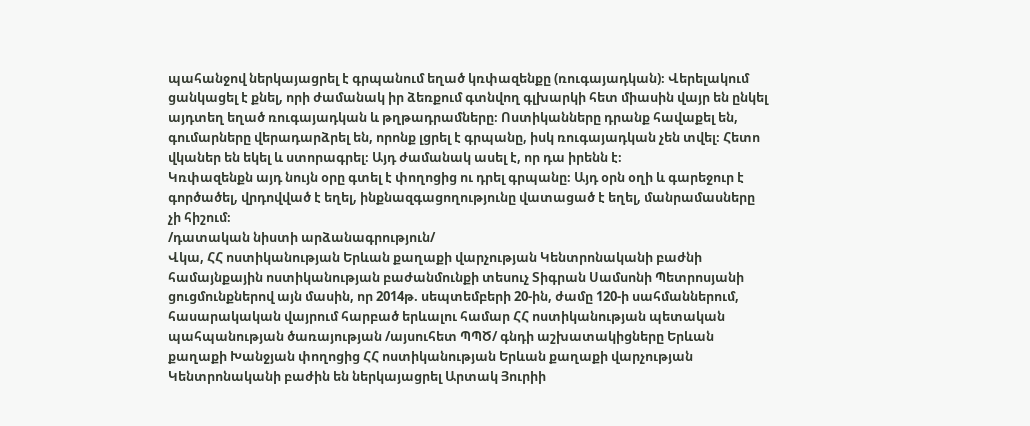պահանջով ներկայացրել է գրպանում եղած կռփազենքը (ռուգայադկան)։ Վերելակում ցանկացել է քնել, որի ժամանակ իր ձեռքում գտնվող գլխարկի հետ միասին վայր են ընկել այդտեղ եղած ռուգայադկան և թղթադրամները։ Ոստիկանները դրանք հավաքել են, գումարները վերադարձրել են, որոնք լցրել է գրպանը, իսկ ռուգայադկան չեն տվել։ Հետո վկաներ են եկել և ստորագրել։ Այդ ժամանակ ասել է, որ դա իրենն է։
Կռփազենքն այդ նույն օրը գտել է փողոցից ու դրել գրպանը։ Այդ օրն օղի և գարեջուր է գործածել, վրդովված է եղել, ինքնազգացողությունը վատացած է եղել, մանրամասները չի հիշում։
/դատական նիստի արձանագրություն/
Վկա, ՀՀ ոստիկանության Երևան քաղաքի վարչության Կենտրոնականի բաժնի համայնքային ոստիկանության բաժանմունքի տեսուչ Տիգրան Սամսոնի Պետրոսյանի ցուցմունքներով այն մասին, որ 2014թ. սեպտեմբերի 20-ին, ժամը 120-ի սահմաններում, հասարակական վայրում հարբած երևալու համար ՀՀ ոստիկանության պետական պահպանության ծառայության /այսուհետ ՊՊԾ/ գնդի աշխատակիցները Երևան քաղաքի Խանջյան փողոցից ՀՀ ոստիկանության Երևան քաղաքի վարչության Կենտրոնականի բաժին են ներկայացրել Արտակ Յուրիի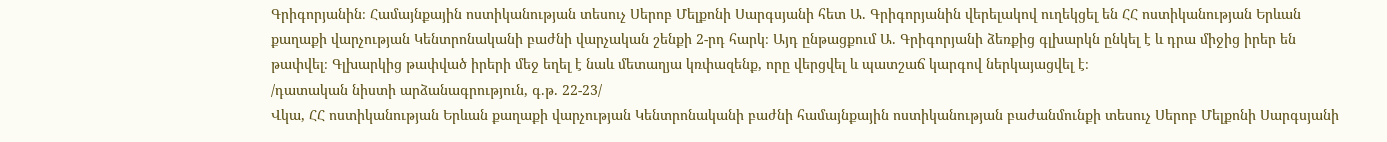Գրիգորյանին։ Համայնքային ոստիկանության տեսուչ Սերոբ Մելքոնի Սարգսյանի հետ Ա. Գրիգորյանին վերելակով ուղեկցել են ՀՀ ոստիկանության Երևան քաղաքի վարչության Կենտրոնականի բաժնի վարչական շենքի 2-րդ հարկ։ Այդ ընթացքում Ա. Գրիգորյանի ձեռքից գլխարկն ընկել է և դրա միջից իրեր են թափվել։ Գլխարկից թափված իրերի մեջ եղել է նաև մետաղյա կռփազենք, որը վերցվել և պատշաճ կարգով ներկայացվել է։
/դատական նիստի արձանագրություն, գ.թ. 22-23/
Վկա, ՀՀ ոստիկանության Երևան քաղաքի վարչության Կենտրոնականի բաժնի համայնքային ոստիկանության բաժանմունքի տեսուչ Սերոբ Մելքոնի Սարգսյանի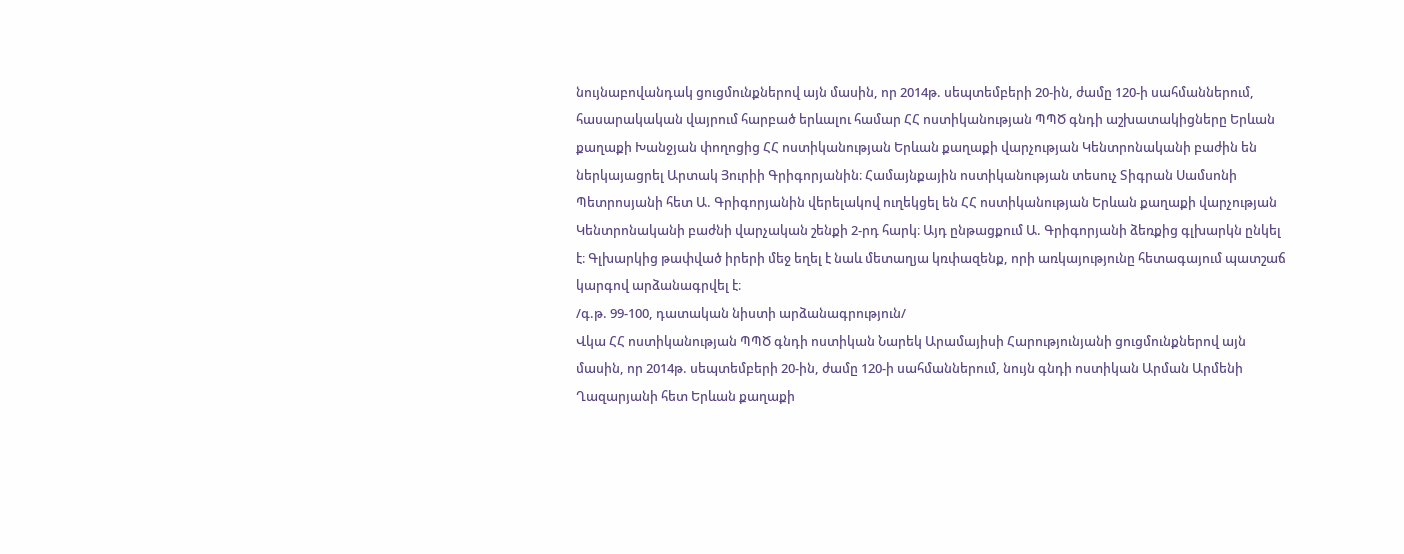նույնաբովանդակ ցուցմունքներով այն մասին, որ 2014թ. սեպտեմբերի 20-ին, ժամը 120-ի սահմաններում, հասարակական վայրում հարբած երևալու համար ՀՀ ոստիկանության ՊՊԾ գնդի աշխատակիցները Երևան քաղաքի Խանջյան փողոցից ՀՀ ոստիկանության Երևան քաղաքի վարչության Կենտրոնականի բաժին են ներկայացրել Արտակ Յուրիի Գրիգորյանին։ Համայնքային ոստիկանության տեսուչ Տիգրան Սամսոնի Պետրոսյանի հետ Ա. Գրիգորյանին վերելակով ուղեկցել են ՀՀ ոստիկանության Երևան քաղաքի վարչության Կենտրոնականի բաժնի վարչական շենքի 2-րդ հարկ։ Այդ ընթացքում Ա. Գրիգորյանի ձեռքից գլխարկն ընկել է։ Գլխարկից թափված իրերի մեջ եղել է նաև մետաղյա կռփազենք, որի առկայությունը հետագայում պատշաճ կարգով արձանագրվել է։
/գ.թ. 99-100, դատական նիստի արձանագրություն/
Վկա ՀՀ ոստիկանության ՊՊԾ գնդի ոստիկան Նարեկ Արամայիսի Հարությունյանի ցուցմունքներով այն մասին, որ 2014թ. սեպտեմբերի 20-ին, ժամը 120-ի սահմաններում, նույն գնդի ոստիկան Արման Արմենի Ղազարյանի հետ Երևան քաղաքի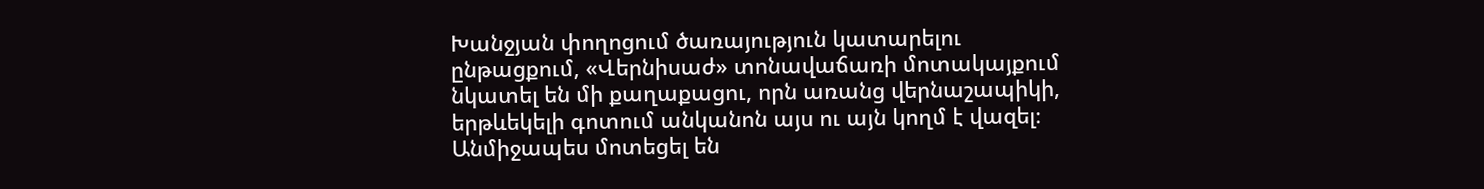Խանջյան փողոցում ծառայություն կատարելու ընթացքում, «Վերնիսաժ» տոնավաճառի մոտակայքում նկատել են մի քաղաքացու, որն առանց վերնաշապիկի, երթևեկելի գոտում անկանոն այս ու այն կողմ է վազել։ Անմիջապես մոտեցել են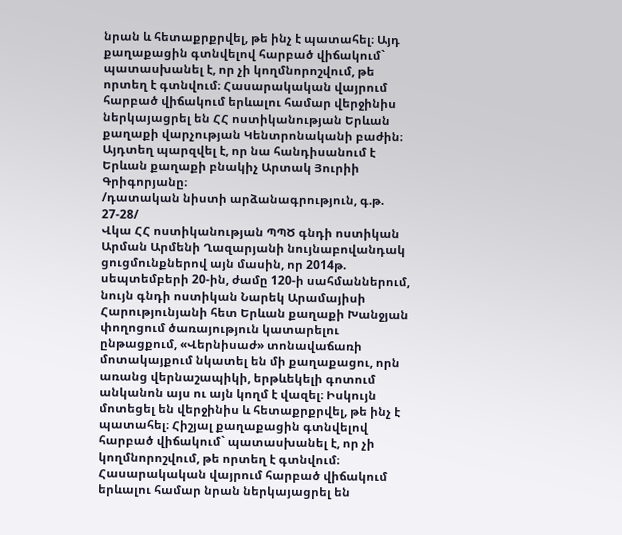նրան և հետաքրքրվել, թե ինչ է պատահել։ Այդ քաղաքացին գտնվելով հարբած վիճակում` պատասխանել է, որ չի կողմնորոշվում, թե որտեղ է գտնվում։ Հասարակական վայրում հարբած վիճակում երևալու համար վերջինիս ներկայացրել են ՀՀ ոստիկանության Երևան քաղաքի վարչության Կենտրոնականի բաժին։ Այդտեղ պարզվել է, որ նա հանդիսանում է Երևան քաղաքի բնակիչ Արտակ Յուրիի Գրիգորյանը։
/դատական նիստի արձանագրություն, գ.թ. 27-28/
Վկա ՀՀ ոստիկանության ՊՊԾ գնդի ոստիկան Արման Արմենի Ղազարյանի նույնաբովանդակ ցուցմունքներով այն մասին, որ 2014թ. սեպտեմբերի 20-ին, ժամը 120-ի սահմաններում, նույն գնդի ոստիկան Նարեկ Արամայիսի Հարությունյանի հետ Երևան քաղաքի Խանջյան փողոցում ծառայություն կատարելու ընթացքում, «Վերնիսաժ» տոնավաճառի մոտակայքում նկատել են մի քաղաքացու, որն առանց վերնաշապիկի, երթևեկելի գոտում անկանոն այս ու այն կողմ է վազել։ Իսկույն մոտեցել են վերջինիս և հետաքրքրվել, թե ինչ է պատահել։ Հիշյալ քաղաքացին գտնվելով հարբած վիճակում` պատասխանել է, որ չի կողմնորոշվում, թե որտեղ է գտնվում։ Հասարակական վայրում հարբած վիճակում երևալու համար նրան ներկայացրել են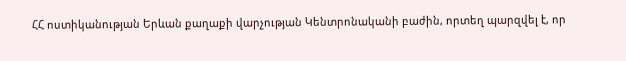ՀՀ ոստիկանության Երևան քաղաքի վարչության Կենտրոնականի բաժին, որտեղ պարզվել է, որ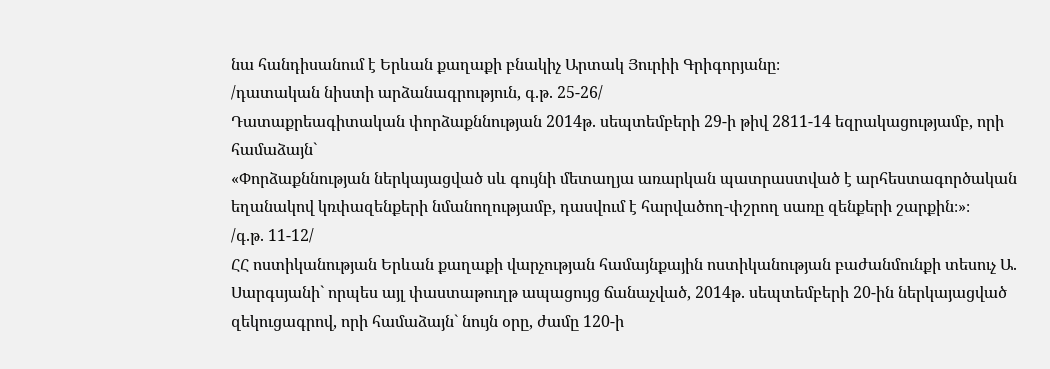նա հանդիսանում է Երևան քաղաքի բնակիչ Արտակ Յուրիի Գրիգորյանը։
/դատական նիստի արձանագրություն, գ.թ. 25-26/
Դատաքրեագիտական փորձաքննության 2014թ. սեպտեմբերի 29-ի թիվ 2811-14 եզրակացությամբ, որի համաձայն`
«Փորձաքննության ներկայացված սև գույնի մետաղյա առարկան պատրաստված է արհեստագործական եղանակով կռփազենքերի նմանողությամբ, դասվում է հարվածող-փշրող սառը զենքերի շարքին։»։
/գ.թ. 11-12/
ՀՀ ոստիկանության Երևան քաղաքի վարչության համայնքային ոստիկանության բաժանմունքի տեսուչ Ա. Սարգսյանի` որպես այլ փաստաթուղթ ապացույց ճանաչված, 2014թ. սեպտեմբերի 20-ին ներկայացված զեկուցագրով, որի համաձայն` նույն օրը, ժամը 120-ի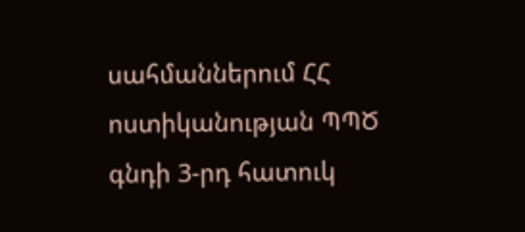սահմաններում ՀՀ ոստիկանության ՊՊԾ գնդի 3-րդ հատուկ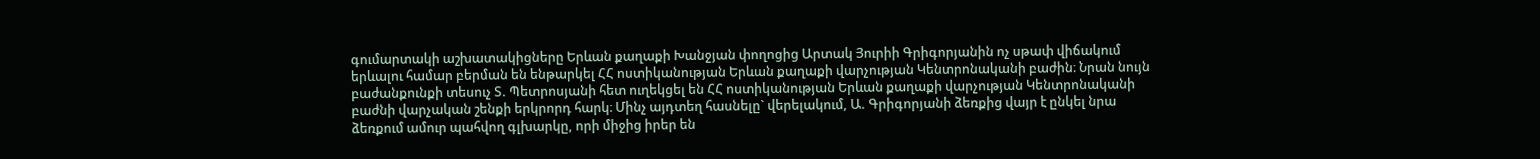գումարտակի աշխատակիցները Երևան քաղաքի Խանջյան փողոցից Արտակ Յուրիի Գրիգորյանին ոչ սթափ վիճակում երևալու համար բերման են ենթարկել ՀՀ ոստիկանության Երևան քաղաքի վարչության Կենտրոնականի բաժին։ Նրան նույն բաժանքունքի տեսուչ Տ. Պետրոսյանի հետ ուղեկցել են ՀՀ ոստիկանության Երևան քաղաքի վարչության Կենտրոնականի բաժնի վարչական շենքի երկրորդ հարկ։ Մինչ այդտեղ հասնելը` վերելակում, Ա. Գրիգորյանի ձեռքից վայր է ընկել նրա ձեռքում ամուր պահվող գլխարկը, որի միջից իրեր են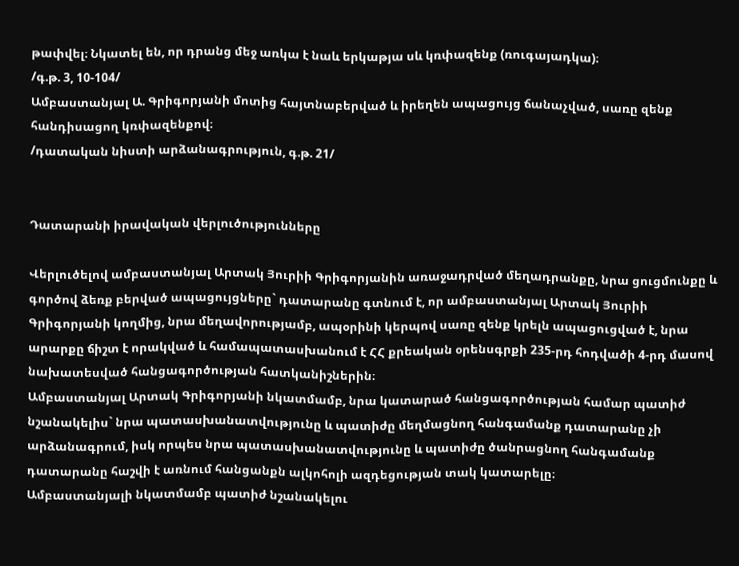թափվել։ Նկատել են, որ դրանց մեջ առկա է նաև երկաթյա սև կռփազենք (ռուգայադկա)։
/գ.թ. 3, 10-104/
Ամբաստանյալ Ա. Գրիգորյանի մոտից հայտնաբերված և իրեղեն ապացույց ճանաչված, սառը զենք հանդիսացող կռփազենքով։
/դատական նիստի արձանագրություն, գ.թ. 21/


Դատարանի իրավական վերլուծությունները

Վերլուծելով ամբաստանյալ Արտակ Յուրիի Գրիգորյանին առաջադրված մեղադրանքը, նրա ցուցմունքը և գործով ձեռք բերված ապացույցները` դատարանը գտնում է, որ ամբաստանյալ Արտակ Յուրիի Գրիգորյանի կողմից, նրա մեղավորությամբ, ապօրինի կերպով սառը զենք կրելն ապացուցված է, նրա արարքը ճիշտ է որակված և համապատասխանում է ՀՀ քրեական օրենսգրքի 235-րդ հոդվածի 4-րդ մասով նախատեսված հանցագործության հատկանիշներին։
Ամբաստանյալ Արտակ Գրիգորյանի նկատմամբ, նրա կատարած հանցագործության համար պատիժ նշանակելիս` նրա պատասխանատվությունը և պատիժը մեղմացնող հանգամանք դատարանը չի արձանագրում, իսկ որպես նրա պատասխանատվությունը և պատիժը ծանրացնող հանգամանք դատարանը հաշվի է առնում հանցանքն ալկոհոլի ազդեցության տակ կատարելը։
Ամբաստանյալի նկատմամբ պատիժ նշանակելու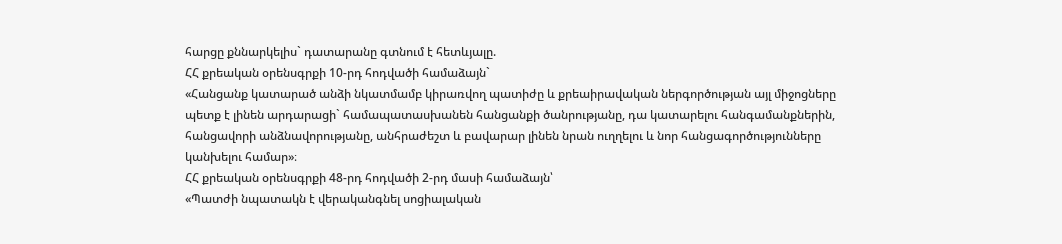հարցը քննարկելիս` դատարանը գտնում է հետևյալը.
ՀՀ քրեական օրենսգրքի 10-րդ հոդվածի համաձայն`
«Հանցանք կատարած անձի նկատմամբ կիրառվող պատիժը և քրեաիրավական ներգործության այլ միջոցները պետք է լինեն արդարացի` համապատասխանեն հանցանքի ծանրությանը, դա կատարելու հանգամանքներին, հանցավորի անձնավորությանը, անհրաժեշտ և բավարար լինեն նրան ուղղելու և նոր հանցագործությունները կանխելու համար»։
ՀՀ քրեական օրենսգրքի 48-րդ հոդվածի 2-րդ մասի համաձայն՝
«Պատժի նպատակն է վերականգնել սոցիալական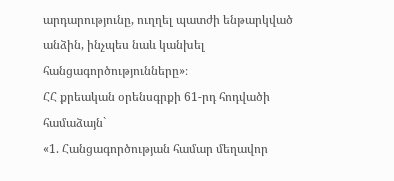արդարությունը, ուղղել պատժի ենթարկված անձին, ինչպես նաև կանխել հանցագործությունները»։
ՀՀ քրեական օրենսգրքի 61-րդ հոդվածի համաձայն`
«1. Հանցագործության համար մեղավոր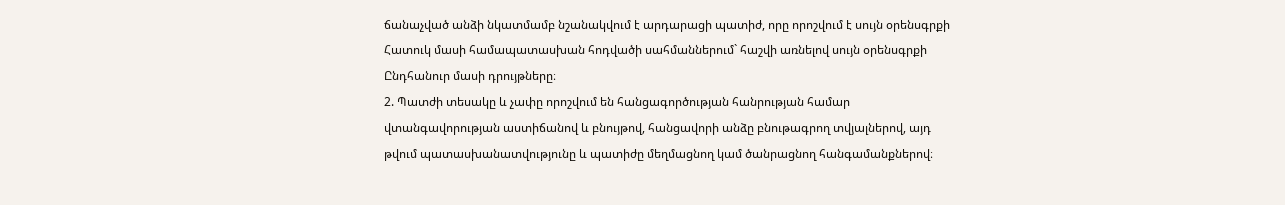ճանաչված անձի նկատմամբ նշանակվում է արդարացի պատիժ, որը որոշվում է սույն օրենսգրքի Հատուկ մասի համապատասխան հոդվածի սահմաններում` հաշվի առնելով սույն օրենսգրքի Ընդհանուր մասի դրույթները։
2. Պատժի տեսակը և չափը որոշվում են հանցագործության հանրության համար վտանգավորության աստիճանով և բնույթով, հանցավորի անձը բնութագրող տվյալներով, այդ թվում պատասխանատվությունը և պատիժը մեղմացնող կամ ծանրացնող հանգամանքներով։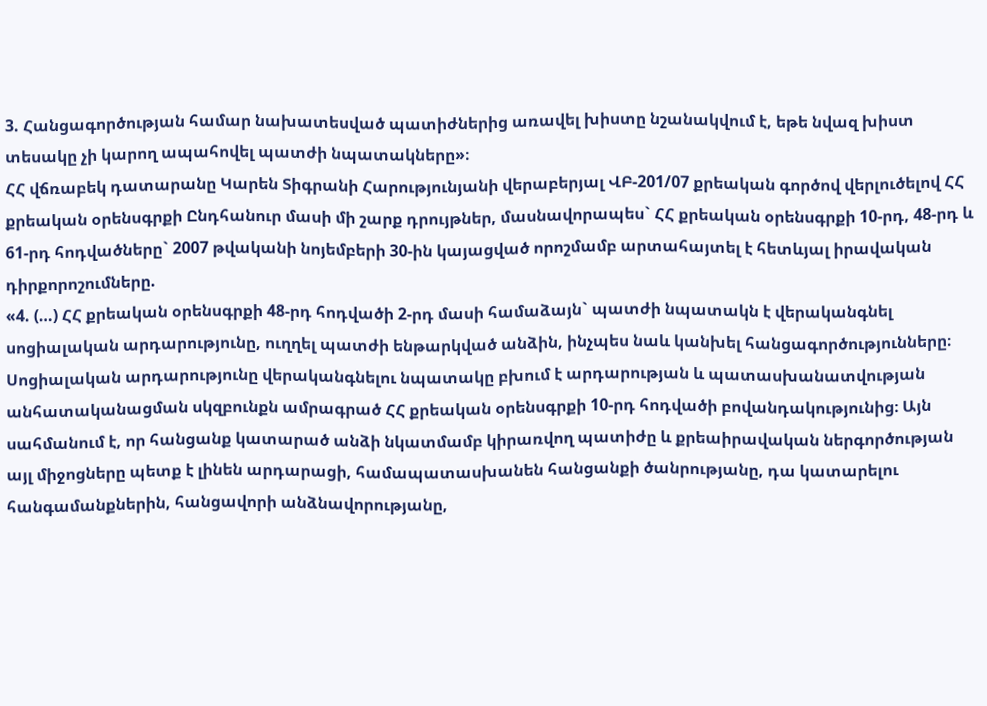3. Հանցագործության համար նախատեսված պատիժներից առավել խիստը նշանակվում է, եթե նվազ խիստ տեսակը չի կարող ապահովել պատժի նպատակները»։
ՀՀ վճռաբեկ դատարանը Կարեն Տիգրանի Հարությունյանի վերաբերյալ ՎԲ-201/07 քրեական գործով վերլուծելով ՀՀ քրեական օրենսգրքի Ընդհանուր մասի մի շարք դրույթներ, մասնավորապես` ՀՀ քրեական օրենսգրքի 10-րդ, 48-րդ և 61-րդ հոդվածները` 2007 թվականի նոյեմբերի 30-ին կայացված որոշմամբ արտահայտել է հետևյալ իրավական դիրքորոշումները.
«4. (…) ՀՀ քրեական օրենսգրքի 48-րդ հոդվածի 2-րդ մասի համաձայն` պատժի նպատակն է վերականգնել սոցիալական արդարությունը, ուղղել պատժի ենթարկված անձին, ինչպես նաև կանխել հանցագործությունները։ Սոցիալական արդարությունը վերականգնելու նպատակը բխում է արդարության և պատասխանատվության անհատականացման սկզբունքն ամրագրած ՀՀ քրեական օրենսգրքի 10-րդ հոդվածի բովանդակությունից։ Այն սահմանում է, որ հանցանք կատարած անձի նկատմամբ կիրառվող պատիժը և քրեաիրավական ներգործության այլ միջոցները պետք է լինեն արդարացի, համապատասխանեն հանցանքի ծանրությանը, դա կատարելու հանգամանքներին, հանցավորի անձնավորությանը,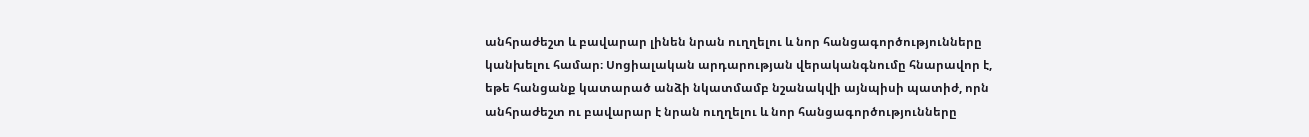անհրաժեշտ և բավարար լինեն նրան ուղղելու և նոր հանցագործությունները կանխելու համար։ Սոցիալական արդարության վերականգնումը հնարավոր է, եթե հանցանք կատարած անձի նկատմամբ նշանակվի այնպիսի պատիժ, որն անհրաժեշտ ու բավարար է նրան ուղղելու և նոր հանցագործությունները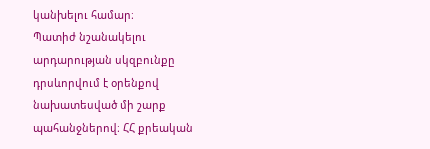կանխելու համար։
Պատիժ նշանակելու արդարության սկզբունքը դրսևորվում է օրենքով նախատեսված մի շարք պահանջներով։ ՀՀ քրեական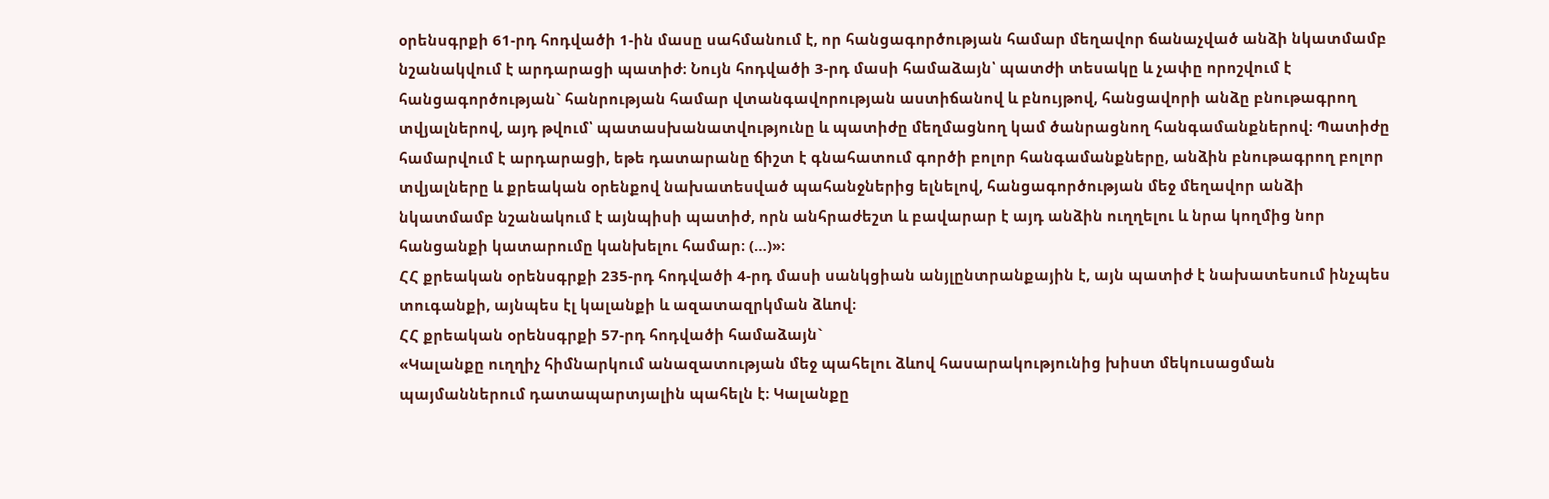օրենսգրքի 61-րդ հոդվածի 1-ին մասը սահմանում է, որ հանցագործության համար մեղավոր ճանաչված անձի նկատմամբ նշանակվում է արդարացի պատիժ։ Նույն հոդվածի 3-րդ մասի համաձայն՝ պատժի տեսակը և չափը որոշվում է հանցագործության` հանրության համար վտանգավորության աստիճանով և բնույթով, հանցավորի անձը բնութագրող տվյալներով, այդ թվում՝ պատասխանատվությունը և պատիժը մեղմացնող կամ ծանրացնող հանգամանքներով։ Պատիժը համարվում է արդարացի, եթե դատարանը ճիշտ է գնահատում գործի բոլոր հանգամանքները, անձին բնութագրող բոլոր տվյալները և քրեական օրենքով նախատեսված պահանջներից ելնելով, հանցագործության մեջ մեղավոր անձի նկատմամբ նշանակում է այնպիսի պատիժ, որն անհրաժեշտ և բավարար է այդ անձին ուղղելու և նրա կողմից նոր հանցանքի կատարումը կանխելու համար։ (…)»։
ՀՀ քրեական օրենսգրքի 235-րդ հոդվածի 4-րդ մասի սանկցիան անյլընտրանքային է, այն պատիժ է նախատեսում ինչպես տուգանքի, այնպես էլ կալանքի և ազատազրկման ձևով։
ՀՀ քրեական օրենսգրքի 57-րդ հոդվածի համաձայն`
«Կալանքը ուղղիչ հիմնարկում անազատության մեջ պահելու ձևով հասարակությունից խիստ մեկուսացման պայմաններում դատապարտյալին պահելն է։ Կալանքը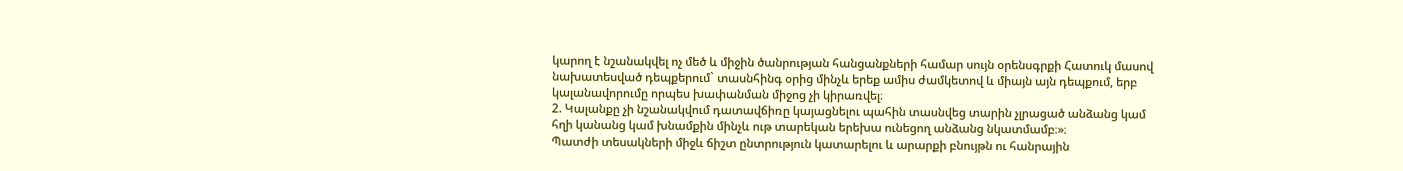կարող է նշանակվել ոչ մեծ և միջին ծանրության հանցանքների համար սույն օրենսգրքի Հատուկ մասով նախատեսված դեպքերում` տասնհինգ օրից մինչև երեք ամիս ժամկետով և միայն այն դեպքում, երբ կալանավորումը որպես խափանման միջոց չի կիրառվել։
2. Կալանքը չի նշանակվում դատավճիռը կայացնելու պահին տասնվեց տարին չլրացած անձանց կամ հղի կանանց կամ խնամքին մինչև ութ տարեկան երեխա ունեցող անձանց նկատմամբ։»։
Պատժի տեսակների միջև ճիշտ ընտրություն կատարելու և արարքի բնույթն ու հանրային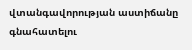վտանգավորության աստիճանը գնահատելու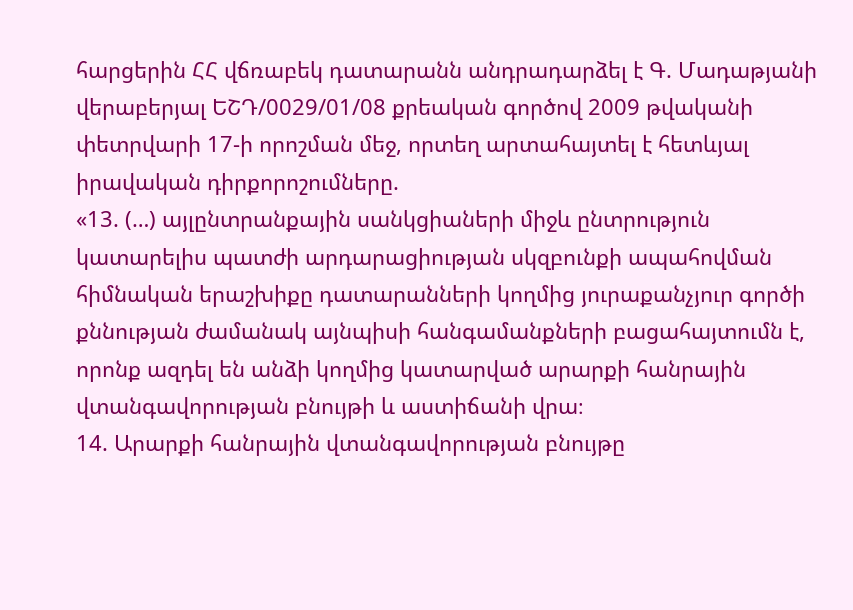հարցերին ՀՀ վճռաբեկ դատարանն անդրադարձել է Գ. Մադաթյանի վերաբերյալ ԵՇԴ/0029/01/08 քրեական գործով 2009 թվականի փետրվարի 17-ի որոշման մեջ, որտեղ արտահայտել է հետևյալ իրավական դիրքորոշումները.
«13. (…) այլընտրանքային սանկցիաների միջև ընտրություն կատարելիս պատժի արդարացիության սկզբունքի ապահովման հիմնական երաշխիքը դատարանների կողմից յուրաքանչյուր գործի քննության ժամանակ այնպիսի հանգամանքների բացահայտումն է, որոնք ազդել են անձի կողմից կատարված արարքի հանրային վտանգավորության բնույթի և աստիճանի վրա։
14. Արարքի հանրային վտանգավորության բնույթը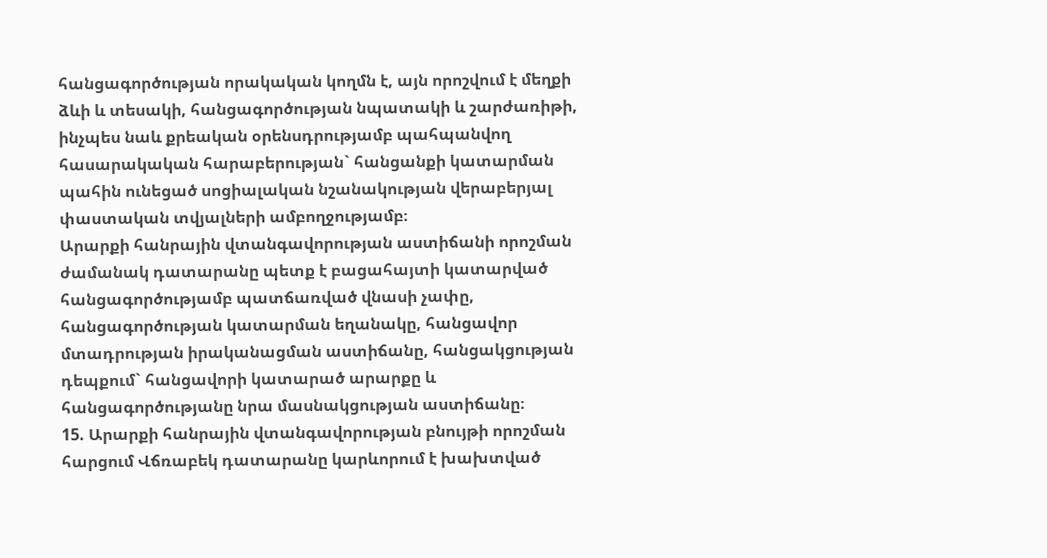հանցագործության որակական կողմն է, այն որոշվում է մեղքի ձևի և տեսակի, հանցագործության նպատակի և շարժառիթի, ինչպես նաև քրեական օրենսդրությամբ պահպանվող հասարակական հարաբերության` հանցանքի կատարման պահին ունեցած սոցիալական նշանակության վերաբերյալ փաստական տվյալների ամբողջությամբ։
Արարքի հանրային վտանգավորության աստիճանի որոշման ժամանակ դատարանը պետք է բացահայտի կատարված հանցագործությամբ պատճառված վնասի չափը, հանցագործության կատարման եղանակը, հանցավոր մտադրության իրականացման աստիճանը, հանցակցության դեպքում` հանցավորի կատարած արարքը և հանցագործությանը նրա մասնակցության աստիճանը։
15. Արարքի հանրային վտանգավորության բնույթի որոշման հարցում Վճռաբեկ դատարանը կարևորում է խախտված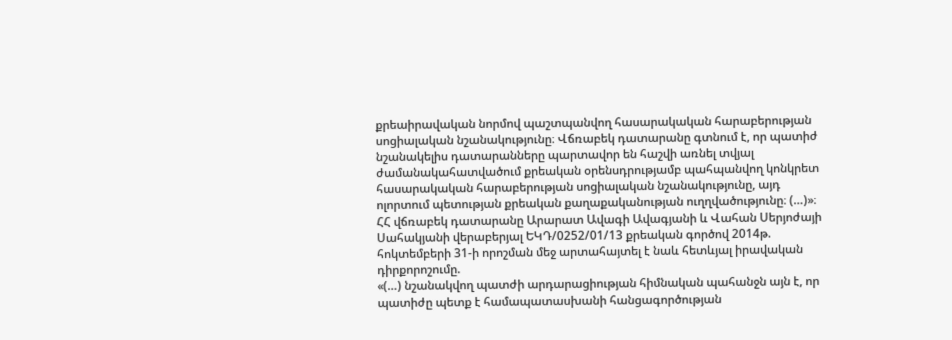քրեաիրավական նորմով պաշտպանվող հասարակական հարաբերության սոցիալական նշանակությունը։ Վճռաբեկ դատարանը գտնում է, որ պատիժ նշանակելիս դատարանները պարտավոր են հաշվի առնել տվյալ ժամանակահատվածում քրեական օրենսդրությամբ պահպանվող կոնկրետ հասարակական հարաբերության սոցիալական նշանակությունը, այդ ոլորտում պետության քրեական քաղաքականության ուղղվածությունը։ (…)»։
ՀՀ վճռաբեկ դատարանը Արարատ Ավագի Ավագյանի և Վահան Սերյոժայի Սահակյանի վերաբերյալ ԵԿԴ/0252/01/13 քրեական գործով 2014թ. հոկտեմբերի 31-ի որոշման մեջ արտահայտել է նաև հետևյալ իրավական դիրքորոշումը.
«(…) նշանակվող պատժի արդարացիության հիմնական պահանջն այն է, որ պատիժը պետք է համապատասխանի հանցագործության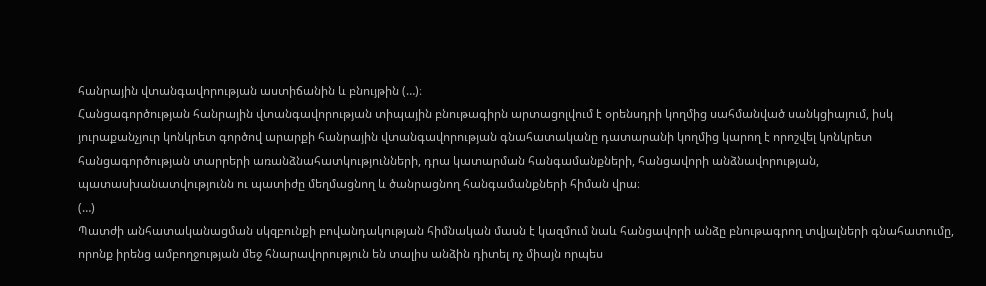հանրային վտանգավորության աստիճանին և բնույթին (…)։
Հանցագործության հանրային վտանգավորության տիպային բնութագիրն արտացոլվում է օրենսդրի կողմից սահմանված սանկցիայում, իսկ յուրաքանչյուր կոնկրետ գործով արարքի հանրային վտանգավորության գնահատականը դատարանի կողմից կարող է որոշվել կոնկրետ հանցագործության տարրերի առանձնահատկությունների, դրա կատարման հանգամանքների, հանցավորի անձնավորության, պատասխանատվությունն ու պատիժը մեղմացնող և ծանրացնող հանգամանքների հիման վրա։
(…)
Պատժի անհատականացման սկզբունքի բովանդակության հիմնական մասն է կազմում նաև հանցավորի անձը բնութագրող տվյալների գնահատումը, որոնք իրենց ամբողջության մեջ հնարավորություն են տալիս անձին դիտել ոչ միայն որպես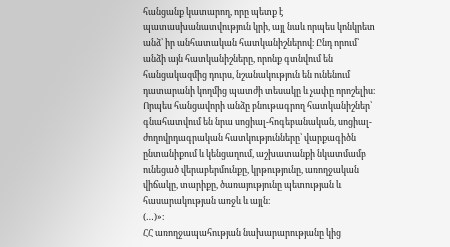հանցանք կատարող, որը պետք է պատասխանատվություն կրի, այլ նաև որպես կոնկրետ անձ՝ իր անհատական հատկանիշներով։ Ընդ որում՝ անձի այն հատկանիշները, որոնք գտնվում են հանցակազմից դուրս, նշանակություն են ունենում դատարանի կողմից պատժի տեսակը և չափը որոշելիս։ Որպես հանցավորի անձը բնութագրող հատկանիշներ՝ գնահատվում են նրա սոցիալ-հոգեբանական, սոցիալ-ժողովրդագրական հատկությունները՝ վարքագիծն ընտանիքում և կենցաղում, աշխատանքի նկատմամբ ունեցած վերաբերմունքը, կրթությունը, առողջական վիճակը, տարիքը, ծառայությունը պետության և հասարակության առջև և այլն։
(…)»։
ՀՀ առողջապահության նախարարությանը կից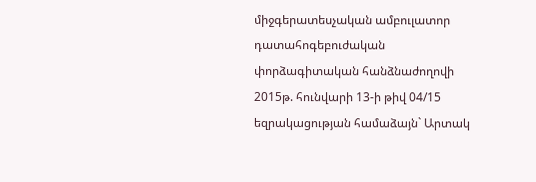միջգերատեսչական ամբուլատոր դատահոգեբուժական փորձագիտական հանձնաժողովի 2015թ. հունվարի 13-ի թիվ 04/15 եզրակացության համաձայն` Արտակ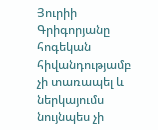Յուրիի Գրիգորյանը հոգեկան հիվանդությամբ չի տառապել և ներկայումս նույնպես չի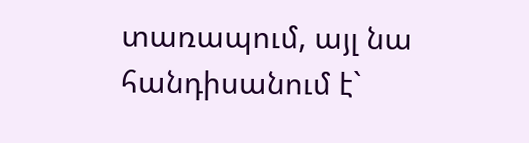տառապում, այլ նա հանդիսանում է`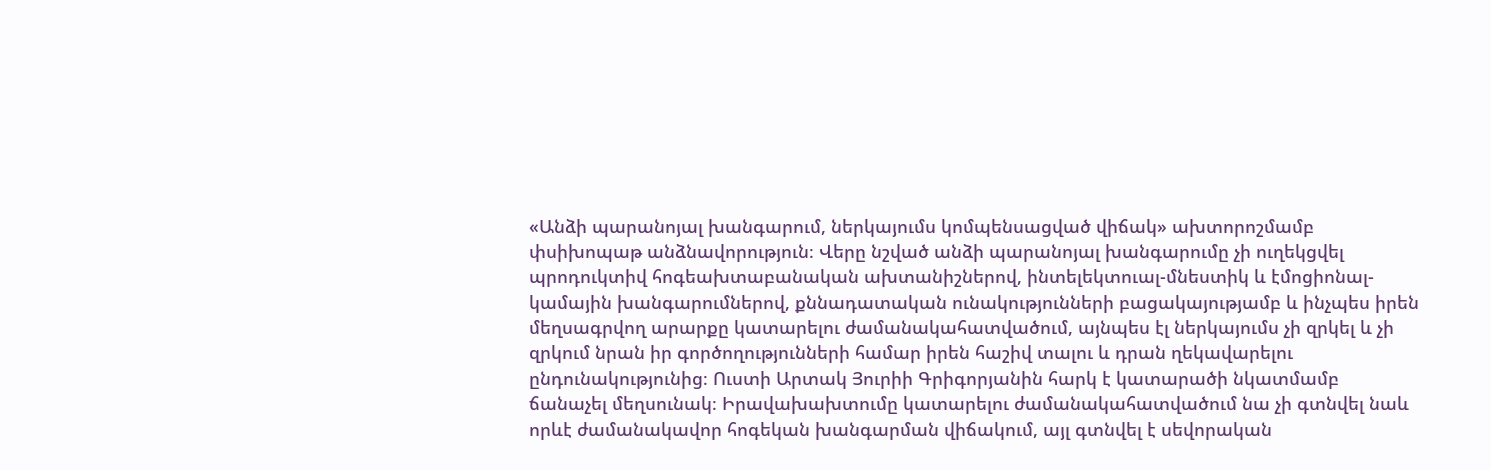«Անձի պարանոյալ խանգարում, ներկայումս կոմպենսացված վիճակ» ախտորոշմամբ փսիխոպաթ անձնավորություն։ Վերը նշված անձի պարանոյալ խանգարումը չի ուղեկցվել պրոդուկտիվ հոգեախտաբանական ախտանիշներով, ինտելեկտուալ-մնեստիկ և էմոցիոնալ-կամային խանգարումներով, քննադատական ունակությունների բացակայությամբ և ինչպես իրեն մեղսագրվող արարքը կատարելու ժամանակահատվածում, այնպես էլ ներկայումս չի զրկել և չի զրկում նրան իր գործողությունների համար իրեն հաշիվ տալու և դրան ղեկավարելու ընդունակությունից։ Ուստի Արտակ Յուրիի Գրիգորյանին հարկ է կատարածի նկատմամբ ճանաչել մեղսունակ։ Իրավախախտումը կատարելու ժամանակահատվածում նա չի գտնվել նաև որևէ ժամանակավոր հոգեկան խանգարման վիճակում, այլ գտնվել է սեվորական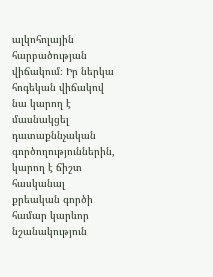ալկոհոլային հարբածության վիճակում։ Իր ներկա հոգեկան վիճակով նա կարող է մասնակցել դատաքննչական գործողություններին, կարող է ճիշտ հասկանալ քրեական գործի համար կարևոր նշանակություն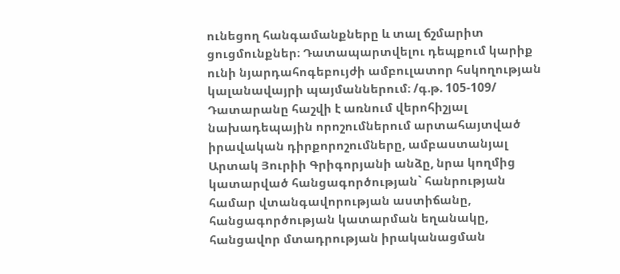ունեցող հանգամանքները և տալ ճշմարիտ ցուցմունքներ։ Դատապարտվելու դեպքում կարիք ունի նյարդահոգեբույժի ամբուլատոր հսկողության կալանավայրի պայմաններում։ /գ.թ. 105-109/
Դատարանը հաշվի է առնում վերոհիշյալ նախադեպային որոշումներում արտահայտված իրավական դիրքորոշումները, ամբաստանյալ Արտակ Յուրիի Գրիգորյանի անձը, նրա կողմից կատարված հանցագործության` հանրության համար վտանգավորության աստիճանը, հանցագործության կատարման եղանակը, հանցավոր մտադրության իրականացման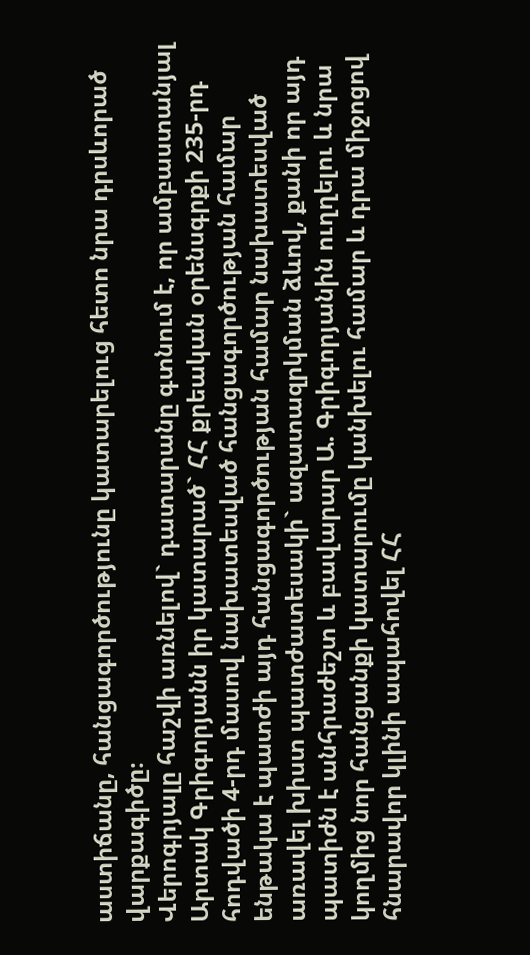աստիճանը, հանցագործությունը կատարելուց հետո նրա դրսևորած վարքագիծը։
Վերոգրյալը հաշվի առնելով` դատարանը գտնում է, որ ամբաստանյալ Արտակ Գրիգորյանն իր կատարած` ՀՀ քրեական օրենսգրքի 235-րդ հոդվածի 4-րդ մասով նախատեսված հանցագործության համար ենթակա է պատժի այդ հանցագործության համար նախատեսված առավել խիստ պատժատեսակի` ազատազրկման ձևով, քանի որ այդ պատիժն է անհրաժեշտ և բավարար Ա. Գրիգորյանին ուղղելու և նրա կողմից նոր հանցանքի կատարումը կանխելու համար և դրա միջոցով հնարավոր կլինի ապահովել ՀՀ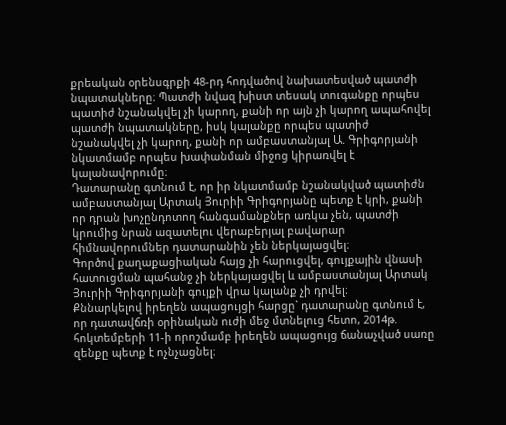քրեական օրենսգրքի 48-րդ հոդվածով նախատեսված պատժի նպատակները։ Պատժի նվազ խիստ տեսակ տուգանքը որպես պատիժ նշանակվել չի կարող, քանի որ այն չի կարող ապահովել պատժի նպատակները, իսկ կալանքը որպես պատիժ նշանակվել չի կարող, քանի որ ամբաստանյալ Ա. Գրիգորյանի նկատմամբ որպես խափանման միջոց կիրառվել է կալանավորումը։
Դատարանը գտնում է, որ իր նկատմամբ նշանակված պատիժն ամբաստանյալ Արտակ Յուրիի Գրիգորյանը պետք է կրի, քանի որ դրան խոչընդոտող հանգամանքներ առկա չեն, պատժի կրումից նրան ազատելու վերաբերյալ բավարար հիմնավորումներ դատարանին չեն ներկայացվել։
Գործով քաղաքացիական հայց չի հարուցվել, գույքային վնասի հատուցման պահանջ չի ներկայացվել և ամբաստանյալ Արտակ Յուրիի Գրիգորյանի գույքի վրա կալանք չի դրվել։
Քննարկելով իրեղեն ապացույցի հարցը` դատարանը գտնում է, որ դատավճռի օրինական ուժի մեջ մտնելուց հետո, 2014թ. հոկտեմբերի 11-ի որոշմամբ իրեղեն ապացույց ճանաչված սառը զենքը պետք է ոչնչացնել։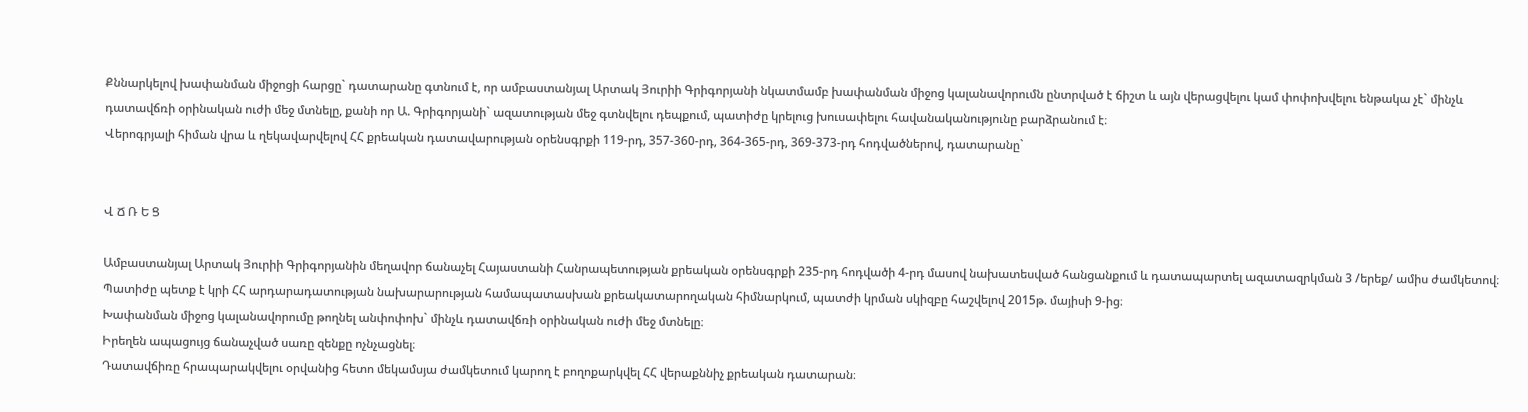Քննարկելով խափանման միջոցի հարցը` դատարանը գտնում է, որ ամբաստանյալ Արտակ Յուրիի Գրիգորյանի նկատմամբ խափանման միջոց կալանավորումն ընտրված է ճիշտ և այն վերացվելու կամ փոփոխվելու ենթակա չէ` մինչև դատավճռի օրինական ուժի մեջ մտնելը, քանի որ Ա. Գրիգորյանի` ազատության մեջ գտնվելու դեպքում, պատիժը կրելուց խուսափելու հավանականությունը բարձրանում է։
Վերոգրյալի հիման վրա և ղեկավարվելով ՀՀ քրեական դատավարության օրենսգրքի 119-րդ, 357-360-րդ, 364-365-րդ, 369-373-րդ հոդվածներով, դատարանը`


Վ Ճ Ռ Ե Ց

Ամբաստանյալ Արտակ Յուրիի Գրիգորյանին մեղավոր ճանաչել Հայաստանի Հանրապետության քրեական օրենսգրքի 235-րդ հոդվածի 4-րդ մասով նախատեսված հանցանքում և դատապարտել ազատազրկման 3 /երեք/ ամիս ժամկետով։
Պատիժը պետք է կրի ՀՀ արդարադատության նախարարության համապատասխան քրեակատարողական հիմնարկում, պատժի կրման սկիզբը հաշվելով 2015թ. մայիսի 9-ից։
Խափանման միջոց կալանավորումը թողնել անփոփոխ` մինչև դատավճռի օրինական ուժի մեջ մտնելը։
Իրեղեն ապացույց ճանաչված սառը զենքը ոչնչացնել։
Դատավճիռը հրապարակվելու օրվանից հետո մեկամսյա ժամկետում կարող է բողոքարկվել ՀՀ վերաքննիչ քրեական դատարան։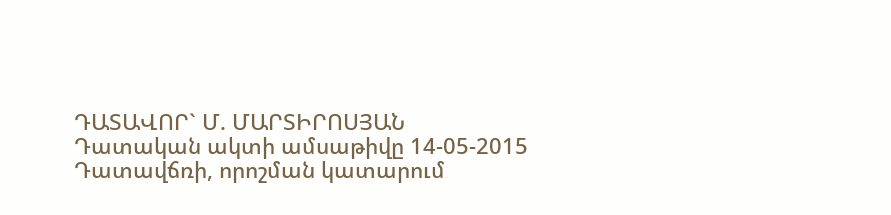ԴԱՏԱՎՈՐ` Մ. ՄԱՐՏԻՐՈՍՅԱՆ
Դատական ակտի ամսաթիվը 14-05-2015
Դատավճռի, որոշման կատարում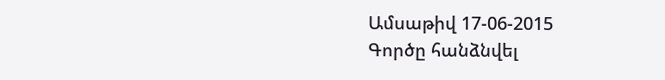Ամսաթիվ 17-06-2015
Գործը հանձնվել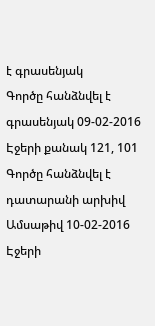է գրասենյակ
Գործը հանձնվել է գրասենյակ 09-02-2016
Էջերի քանակ 121, 101
Գործը հանձնվել է դատարանի արխիվ
Ամսաթիվ 10-02-2016
Էջերի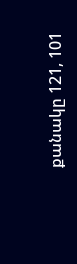քանակը 121, 101